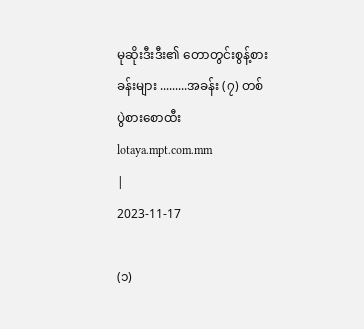မုဆိုးဒီးဒီး၏ တောတွင်းစွန့်စားခန်းများ .........အခန်း (၇) တစ်ပွဲစားစောထီး
lotaya.mpt.com.mm
|
2023-11-17

(၁)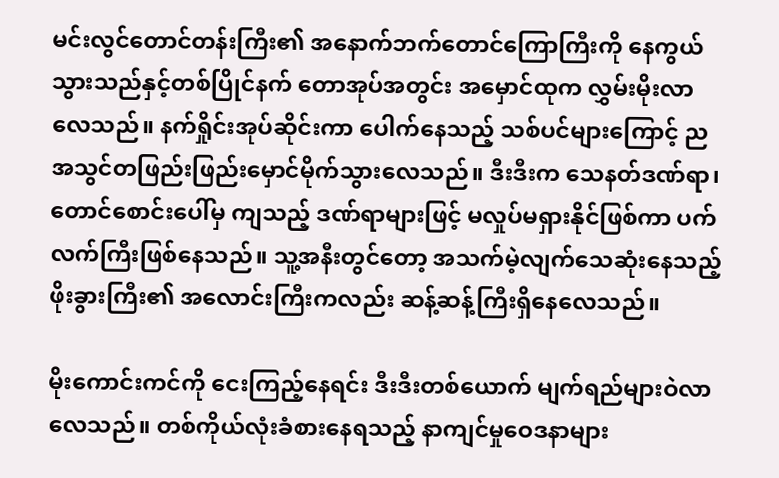မင်းလွင်တောင်တန်းကြီး၏ အနောက်ဘက်တောင်ကြောကြီးကို နေကွယ်သွားသည်နှင့်တစ်ပြိုင်နက် တောအုပ်အတွင်း အမှောင်ထုက လွှမ်းမိုးလာလေသည်။ နက်ရှိုင်းအုပ်ဆိုင်းကာ ပေါက်နေသည့် သစ်ပင်များကြောင့် ညအသွင်တဖြည်းဖြည်းမှောင်မိုက်သွားလေသည်။ ဒီးဒီးက သေနတ်ဒဏ်ရာ၊ တောင်စောင်းပေါ်မှ ကျသည့် ဒဏ်ရာများဖြင့် မလှုပ်မရှားနိုင်ဖြစ်ကာ ပက်လက်ကြီးဖြစ်နေသည်။ သူ့အနီးတွင်တော့ အသက်မဲ့လျက်သေဆုံးနေသည့် ဖိုးခွားကြီး၏ အလောင်းကြီးကလည်း ဆန့်ဆန့်ကြီးရှိနေလေသည်။

မိုးကောင်းကင်ကို ငေးကြည့်နေရင်း ဒီးဒီးတစ်ယောက် မျက်ရည်များဝဲလာလေသည်။ တစ်ကိုယ်လုံးခံစားနေရသည့် နာကျင်မှုဝေဒနာများ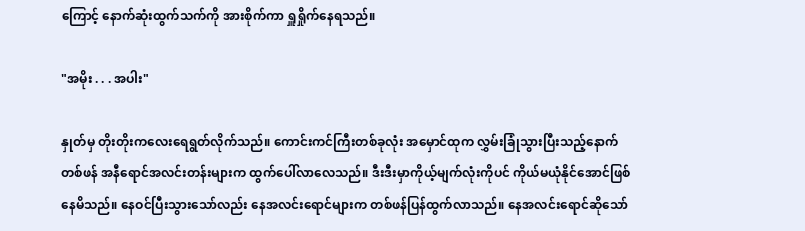ကြောင့် နောက်ဆုံးထွက်သက်ကို အားစိုက်ကာ ရှူရှိုက်နေရသည်။

"အမိုး . . . အပါး"

နှုတ်မှ တိုးတိုးကလေးရေရွတ်လိုက်သည်။ ကောင်းကင်ကြီးတစ်ခုလုံး အမှောင်ထုက လွှမ်းခြုံသွားပြီးသည့်နောက် တစ်ဖန် အနီရောင်အလင်းတန်းများက ထွက်ပေါ်လာလေသည်။ ဒီးဒီးမှာကိုယ့်မျက်လုံးကိုပင် ကိုယ်မယုံနိုင်အောင်ဖြစ်နေမိသည်။ နေဝင်ပြီးသွားသော်လည်း နေအလင်းရောင်များက တစ်ဖန်ပြန်ထွက်လာသည်။ နေအလင်းရောင်ဆိုသော်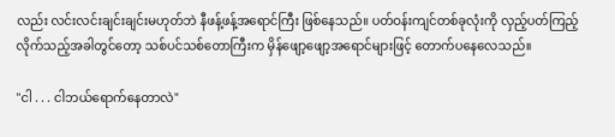လည်း လင်းလင်းချင်းချင်းမဟုတ်ဘဲ နီဖန့်ဖန့်အရောင်ကြီး ဖြစ်နေသည်။ ပတ်ဝန်းကျင်တစ်ခုလုံးကို လှည့်ပတ်ကြည့်လိုက်သည့်အခါတွင်တော့ သစ်ပင်သစ်တောကြီးက မှိန်ဖျော့ဖျော့အရောင်များဖြင့် တောက်ပနေလေသည်။

"ငါ . . . ငါဘယ်ရောက်နေတာလဲ"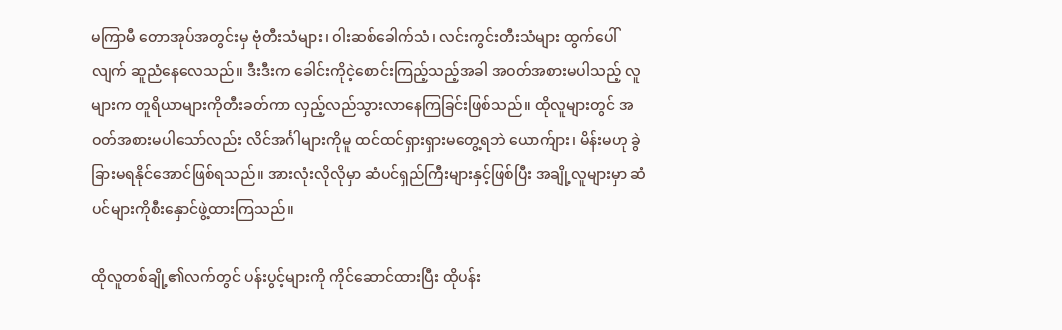မကြာမီ တောအုပ်အတွင်းမှ ဗုံတီးသံများ၊ ဝါးဆစ်ခေါက်သံ၊ လင်းကွင်းတီးသံများ ထွက်ပေါ်လျက် ဆူညံနေလေသည်။ ဒီးဒီးက ခေါင်းကိုငဲ့စောင်းကြည့်သည့်အခါ အဝတ်အစားမပါသည့် လူများက တူရိယာများကိုတီးခတ်ကာ လှည့်လည်သွားလာနေကြခြင်းဖြစ်သည်။ ထိုလူများတွင် အဝတ်အစားမပါသော်လည်း လိင်အင်္ဂါများကိုမူ ထင်ထင်ရှားရှားမတွေ့ရဘဲ ယောက်ျား၊ မိန်းမဟု ခွဲခြားမရနိုင်အောင်ဖြစ်ရသည်။ အားလုံးလိုလိုမှာ ဆံပင်ရှည်ကြီးများနှင့်ဖြစ်ပြီး အချို့လူများမှာ ဆံပင်များကိုစီးနှောင်ဖွဲ့ထားကြသည်။

ထိုလူတစ်ချို့၏လက်တွင် ပန်းပွင့်များကို ကိုင်ဆောင်ထားပြီး ထိုပန်း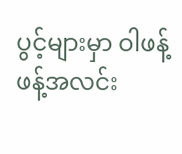ပွင့်များမှာ ဝါဖန့်ဖန့်အလင်း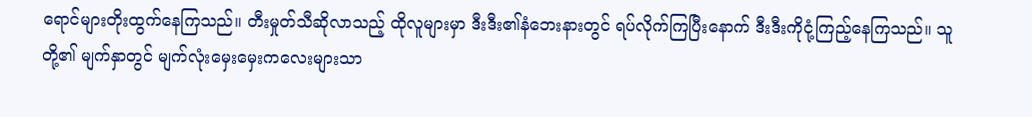ရောင်များတိုးထွက်နေကြသည်။ တီးမှုတ်သီဆိုလာသည့် ထိုလူများမှာ ဒီးဒီး၏နံဘေးနားတွင် ရပ်လိုက်ကြပြီးနောက် ဒီးဒီးကိုငုံ့ကြည့်နေကြသည်။ သူတို့၏ မျက်နှာတွင် မျက်လုံးမှေးမှေးကလေးများသာ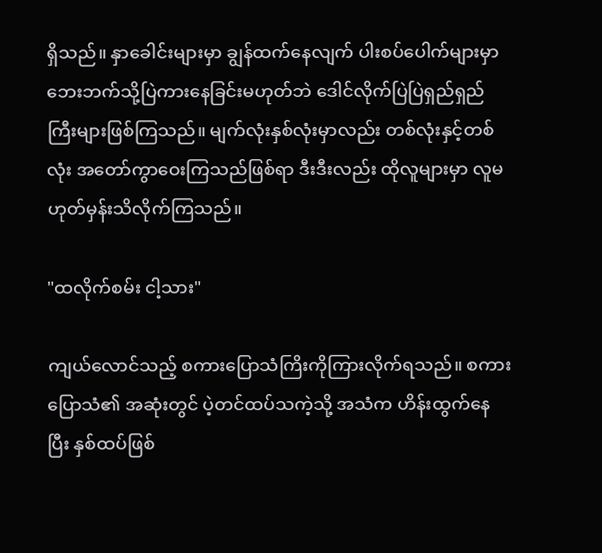ရှိသည်။ နှာခေါင်းများမှာ ချွန်ထက်နေလျက် ပါးစပ်ပေါက်များမှာ ဘေးဘက်သို့ပြဲကားနေခြင်းမဟုတ်ဘဲ ဒေါင်လိုက်ပြဲပြဲရှည်ရှည်ကြီးများဖြစ်ကြသည်။ မျက်လုံးနှစ်လုံးမှာလည်း တစ်လုံးနှင့်တစ်လုံး အတော်ကွာဝေးကြသည်ဖြစ်ရာ ဒီးဒီးလည်း ထိုလူများမှာ လူမဟုတ်မှန်းသိလိုက်ကြသည်။

"ထလိုက်စမ်း ငါ့သား"

ကျယ်လောင်သည့် စကားပြောသံကြိးကိုကြားလိုက်ရသည်။ စကားပြောသံ၏ အဆုံးတွင် ပဲ့တင်ထပ်သကဲ့သို့ အသံက ဟိန်းထွက်နေပြီး နှစ်ထပ်ဖြစ်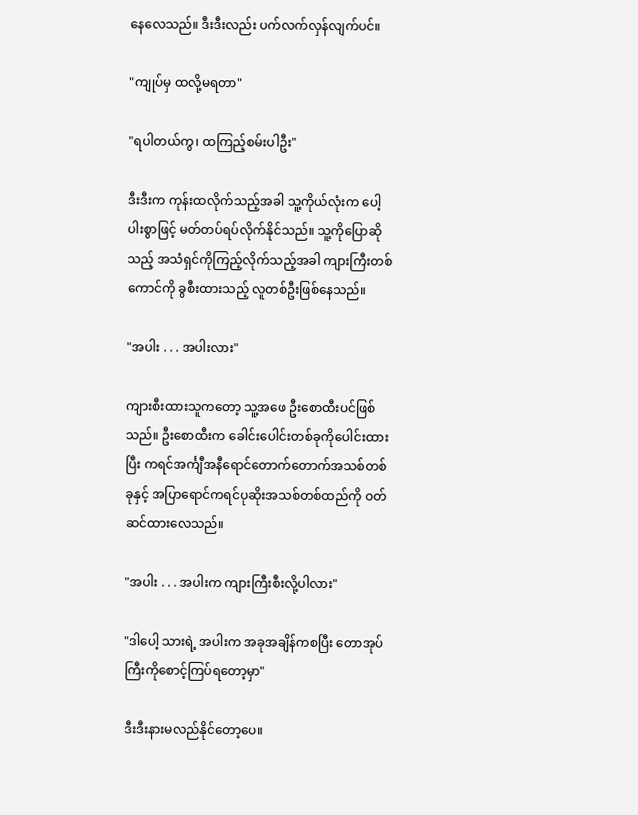နေလေသည်။ ဒီးဒီးလည်း ပက်လက်လှန်လျက်ပင်။

"ကျုပ်မှ ထလို့မရတာ"

"ရပါတယ်ကွ၊ ထကြည့်စမ်းပါဦး"

ဒီးဒီးက ကုန်းထလိုက်သည့်အခါ သူ့ကိုယ်လုံးက ပေါ့ပါးစွာဖြင့် မတ်တပ်ရပ်လိုက်နိုင်သည်။ သူ့ကိုပြောဆိုသည့် အသံရှင်ကိုကြည့်လိုက်သည့်အခါ ကျားကြီးတစ်ကောင်ကို ခွစီးထားသည့် လူတစ်ဦးဖြစ်နေသည်။

"အပါး . . . အပါးလား"

ကျားစီးထားသူကတော့ သူ့အဖေ ဦးစောထီးပင်ဖြစ်သည်။ ဦးစောထီးက ခေါင်းပေါင်းတစ်ခုကိုပေါင်းထားပြီး ကရင်အင်္ကျီအနီရောင်တောက်တောက်အသစ်တစ်ခုနှင့် အပြာရောင်ကရင်ပုဆိုးအသစ်တစ်ထည်ကို ဝတ်ဆင်ထားလေသည်။

"အပါး . . . အပါးက ကျားကြီးစီးလို့ပါလား"

"ဒါပေါ့ သားရဲ့ အပါးက အခုအချိန်ကစပြီး တောအုပ်ကြီးကိုစောင့်ကြပ်ရတော့မှာ"

ဒီးဒီးနားမလည်နိုင်တော့ပေ။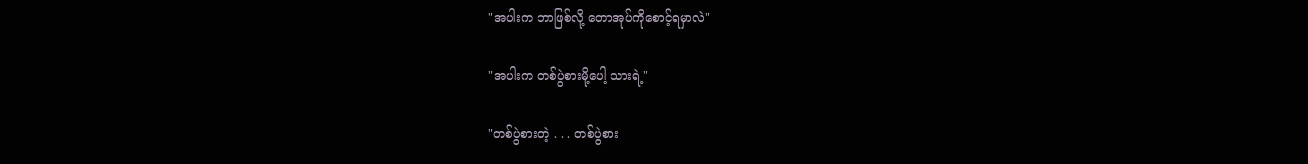"အပါးက ဘာဖြစ်လို့ တောအုပ်ကိုစောင့်ရမှာလဲ"

"အပါးက တစ်ပွဲစားမို့ပေါ့ သားရဲ့"

"တစ်ပွဲစားတဲ့ . . . တစ်ပွဲစား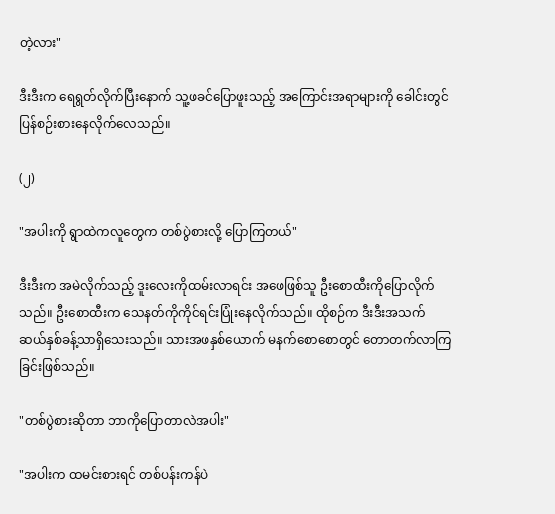တဲ့လား"

ဒီးဒီးက ရေရွတ်လိုက်ပြီးနောက် သူ့ဖခင်ပြောဖူးသည့် အကြောင်းအရာများကို ခေါင်းတွင်ပြန်စဉ်းစားနေလိုက်လေသည်။

(၂)

"အပါးကို ရွာထဲကလူတွေက တစ်ပွဲစားလို့ ပြောကြတယ်"

ဒီးဒီးက အမဲလိုက်သည့် ဒူးလေးကိုထမ်းလာရင်း အဖေဖြစ်သူ ဦးစောထီးကိုပြောလိုက်သည်။ ဦးစောထီးက သေနတ်ကိုကိုင်ရင်းပြုံးနေလိုက်သည်။ ထိုစဉ်က ဒီးဒီးအသက် ဆယ်နှစ်ခန့်သာရှိသေးသည်။ သားအဖနှစ်ယောက် မနက်စောစောတွင် တောတက်လာကြခြင်းဖြစ်သည်။

"တစ်ပွဲစားဆိုတာ ဘာကိုပြောတာလဲအပါး"

"အပါးက ထမင်းစားရင် တစ်ပန်းကန်ပဲ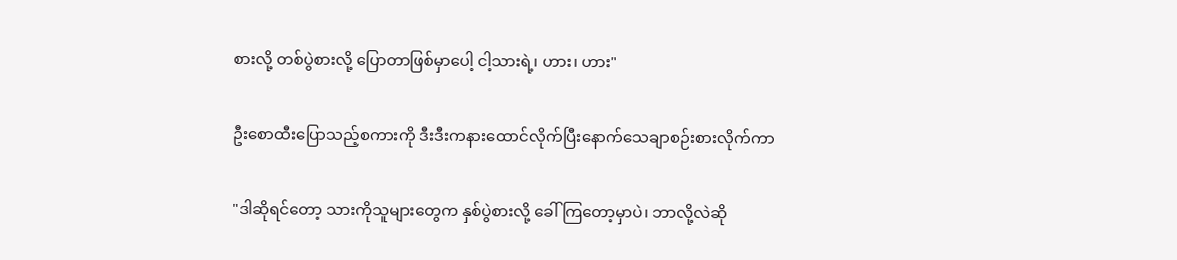စားလို့ တစ်ပွဲစားလို့ ပြောတာဖြစ်မှာပေါ့ ငါ့သားရဲ့၊ ဟား၊ ဟား"

ဦးစောထီးပြောသည့်စကားကို ဒီးဒီးကနားထောင်လိုက်ပြီးနောက်သေချာစဉ်းစားလိုက်ကာ

"ဒါဆိုရင်တော့ သားကိုသူများတွေက နှစ်ပွဲစားလို့ ခေါ်ကြတော့မှာပဲ၊ ဘာလို့လဲဆို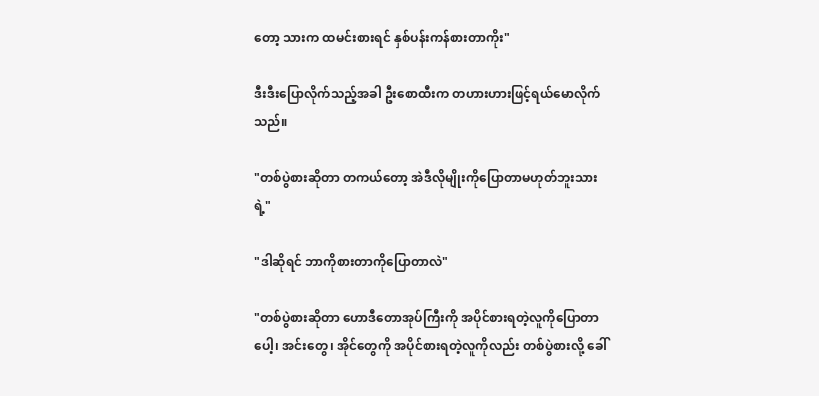တော့ သားက ထမင်းစားရင် နှစ်ပန်းကန်စားတာကိုး"

ဒီးဒီးပြောလိုက်သည့်အခါ ဦးစောထီးက တဟားဟားဖြင့်ရယ်မောလိုက်သည်။

"တစ်ပွဲစားဆိုတာ တကယ်တော့ အဲဒီလိုမျိုးကိုပြောတာမဟုတ်ဘူးသားရဲ့"

"ဒါဆိုရင် ဘာကိုစားတာကိုပြောတာလဲ"

"တစ်ပွဲစားဆိုတာ ဟောဒီတောအုပ်ကြီးကို အပိုင်စားရတဲ့လူကိုပြောတာပေါ့၊ အင်းတွေ၊ အိုင်တွေကို အပိုင်စားရတဲ့လူကိုလည်း တစ်ပွဲစားလို့ ခေါ်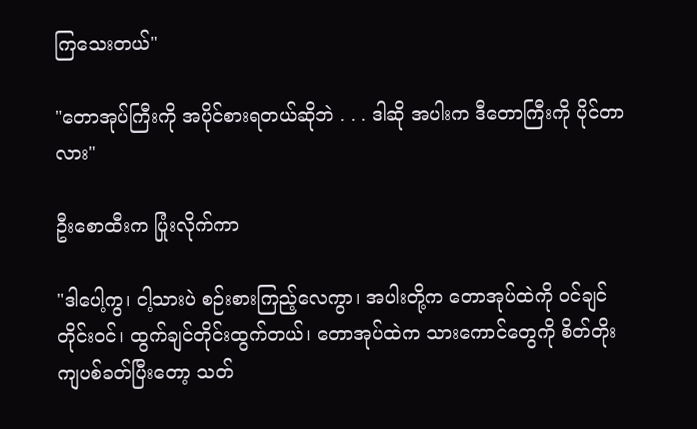ကြသေးတယ်"

"တောအုပ်ကြီးကို အပိုင်စားရတယ်ဆိုဘဲ . . . ဒါဆို အပါးက ဒီတောကြီးကို ပိုင်တာလား"

ဦးစောထီးက ပြုံးလိုက်ကာ

"ဒါပေါ့ကွ၊ ငါ့သားပဲ စဉ်းစားကြည့်လေကွာ၊ အပါးတို့က တောအုပ်ထဲကို ဝင်ချင်တိုင်းဝင်၊ ထွက်ချင်တိုင်းထွက်တယ်၊ တောအုပ်ထဲက သားကောင်တွေကို စိတ်တိုးကျပစ်ခတ်ပြီးတော့ သတ်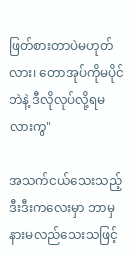ဖြတ်စားတာပဲမဟုတ်လား၊ တောအုပ်ကိုမပိုင်ဘဲနဲ့ ဒီလိုလုပ်လို့ရမလားကွ"

အသက်ငယ်သေးသည့် ဒီးဒီးကလေးမှာ ဘာမှနားမလည်သေးသဖြင့်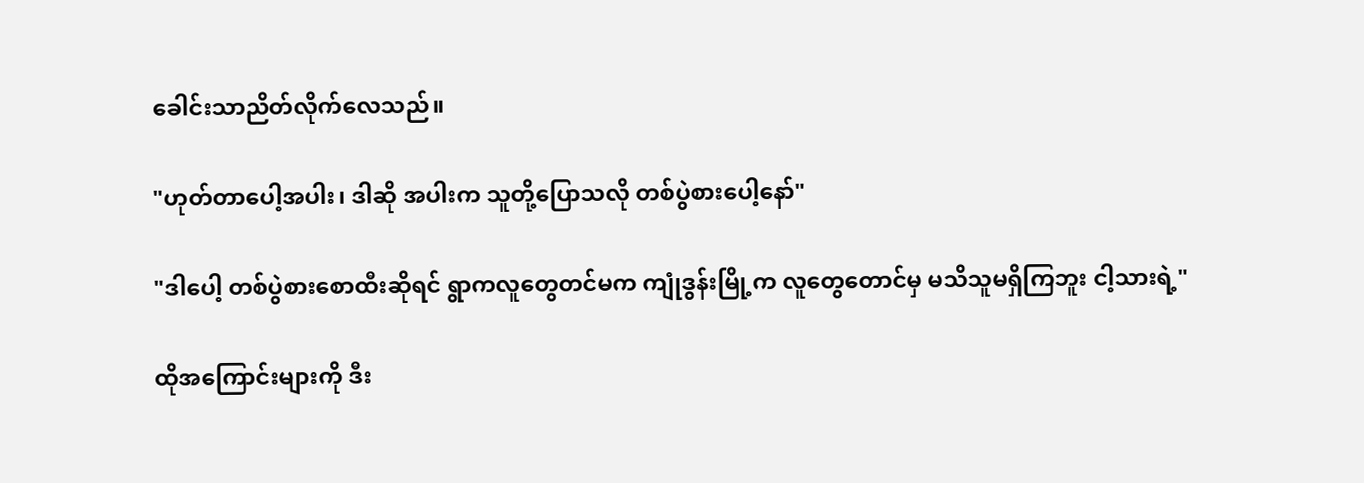ခေါင်းသာညိတ်လိုက်လေသည်။

"ဟုတ်တာပေါ့အပါး၊ ဒါဆို အပါးက သူတို့ပြောသလို တစ်ပွဲစားပေါ့နော်"

"ဒါပေါ့ တစ်ပွဲစားစောထီးဆိုရင် ရွာကလူတွေတင်မက ကျုံဒွန်းမြို့က လူတွေတောင်မှ မသိသူမရှိကြဘူး ငါ့သားရဲ့"

ထိုအကြောင်းများကို ဒီး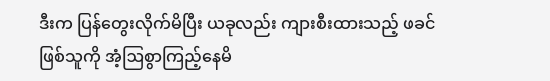ဒီးက ပြန်တွေးလိုက်မိပြီး ယခုလည်း ကျားစီးထားသည့် ဖခင်ဖြစ်သူကို အံ့ဩစွာကြည့်နေမိ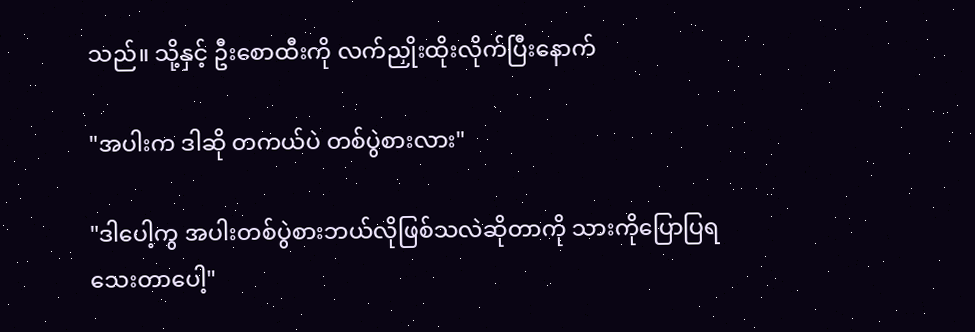သည်။ သို့နှင့် ဦးစောထီးကို လက်ညှိုးထိုးလိုက်ပြီးနောက်

"အပါးက ဒါဆို တကယ်ပဲ တစ်ပွဲစားလား"

"ဒါပေါ့ကွ အပါးတစ်ပွဲစားဘယ်လိုဖြစ်သလဲဆိုတာကို သားကိုပြောပြရသေးတာပေါ့"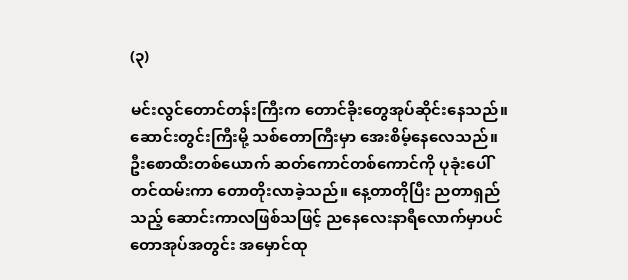(၃)

မင်းလွင်တောင်တန်းကြီးက တောင်ခိုးတွေအုပ်ဆိုင်းနေသည်။ ဆောင်းတွင်းကြီးမို့ သစ်တောကြီးမှာ အေးစိမ့်နေလေသည်။ ဦးစောထီးတစ်ယောက် ဆတ်ကောင်တစ်ကောင်ကို ပုခုံးပေါ်တင်ထမ်းကာ တောတိုးလာခဲ့သည်။ နေ့တာတိုပြီး ညတာရှည်သည့် ဆောင်းကာလဖြစ်သဖြင့် ညနေလေးနာရီလောက်မှာပင် တောအုပ်အတွင်း အမှောင်ထု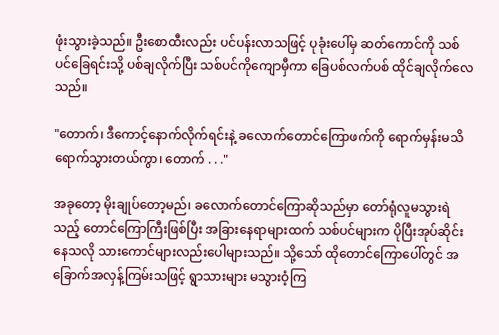ဖုံးသွားခဲ့သည်။ ဦးစောထီးလည်း ပင်ပန်းလာသဖြင့် ပုခုံးပေါ်မှ ဆတ်ကောင်ကို သစ်ပင်ခြေရင်းသို့ ပစ်ချလိုက်ပြီး သစ်ပင်ကိုကျောမှီကာ ခြေပစ်လက်ပစ် ထိုင်ချလိုက်လေသည်။

"တောက်၊ ဒီကောင့်နောက်လိုက်ရင်းနဲ့ ခလောက်တောင်ကြောဖက်ကို ရောက်မှန်းမသိရောက်သွားတယ်ကွာ၊ တောက် . . ."

အခုတော့ မိုးချုပ်တော့မည်၊ ခလောက်တောင်ကြောဆိုသည်မှာ တော်ရုံလူမသွားရဲသည့် တောင်ကြောကြီးဖြစ်ပြီး အခြားနေရာများထက် သစ်ပင်များက ပိုပြီးအုပ်ဆိုင်းနေသလို သားကောင်များလည်းပေါများသည်။ သို့သော် ထိုတောင်ကြောပေါ်တွင် အခြောက်အလှန့်ကြမ်းသဖြင့် ရွာသားများ မသွားဝံ့ကြ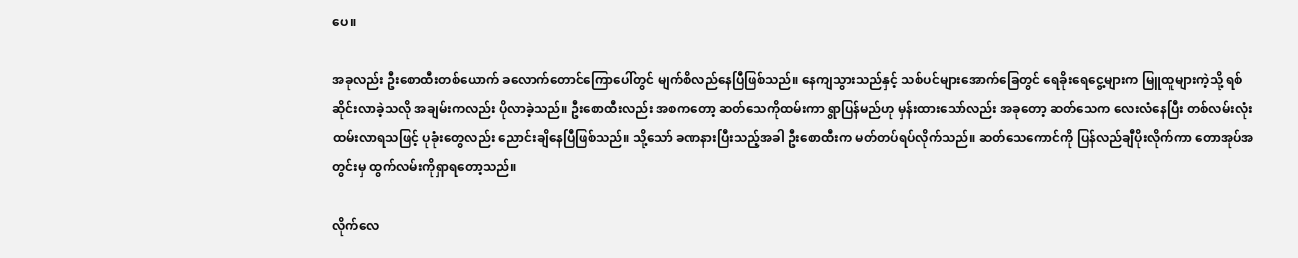ပေ။

အခုလည်း ဦးစောထီးတစ်ယောက် ခလောက်တောင်ကြောပေါ်တွင် မျက်စိလည်နေပြီဖြစ်သည်။ နေကျသွားသည်နှင့် သစ်ပင်များအောက်ခြေတွင် ရေခိုးရေငွေ့များက မြူထူများကဲ့သို့ ရစ်ဆိုင်းလာခဲ့သလို အချမ်းကလည်း ပိုလာခဲ့သည်။ ဦးစောထီးလည်း အစကတော့ ဆတ်သေကိုထမ်းကာ ရွာပြန်မည်ဟု မှန်းထားသော်လည်း အခုတော့ ဆတ်သေက လေးလံနေပြီး တစ်လမ်းလုံးထမ်းလာရသဖြင့် ပုခုံးတွေလည်း ညောင်းချိနေပြီဖြစ်သည်။ သို့သော် ခဏနားပြီးသည့်အခါ ဦးစောထီးက မတ်တပ်ရပ်လိုက်သည်။ ဆတ်သေကောင်ကို ပြန်လည်ချီပိုးလိုက်ကာ တောအုပ်အတွင်းမှ ထွက်လမ်းကိုရှာရတော့သည်။

လိုက်လေ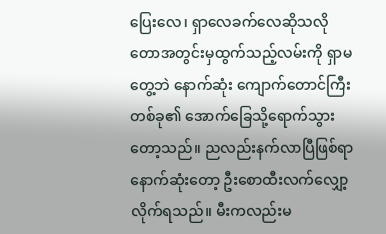ပြေးလေ၊ ရှာလေခက်လေဆိုသလို တောအတွင်းမှထွက်သည့်လမ်းကို ရှာမတွေ့ဘဲ နောက်ဆုံး ကျောက်တောင်ကြီးတစ်ခု၏ အောက်ခြေသို့ရောက်သွားတော့သည်။ ညလည်းနက်လာပြီဖြစ်ရာ နောက်ဆုံးတော့ ဦးစောထီးလက်လျှော့လိုက်ရသည်။ မီးကလည်းမ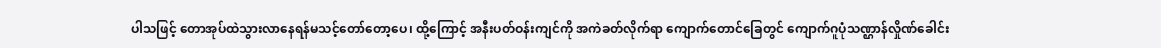ပါသဖြင့် တောအုပ်ထဲသွားလာနေရန်မသင့်တော်တော့ပေ၊ ထို့ကြောင့် အနီးပတ်ဝန်းကျင်ကို အကဲခတ်လိုက်ရာ ကျောက်တောင်ခြေတွင် ကျောက်ဂူပုံသဏ္ဌာန်လှိုဏ်ခေါင်း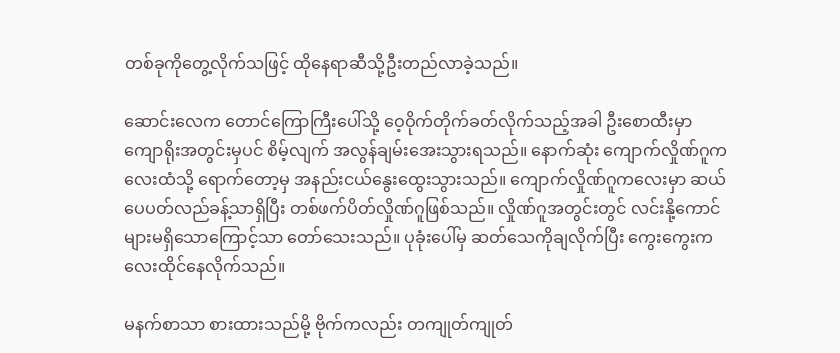တစ်ခုကိုတွေ့လိုက်သဖြင့် ထိုနေရာဆီသို့ဦးတည်လာခဲ့သည်။

ဆောင်းလေက တောင်ကြောကြီးပေါ်သို့ ဝေ့ဝိုက်တိုက်ခတ်လိုက်သည့်အခါ ဦးစောထီးမှာ ကျောရိုးအတွင်းမှပင် စိမ့်လျက် အလွန်ချမ်းအေးသွားရသည်။ နောက်ဆုံး ကျောက်လှိုဏ်ဂူကလေးထံသို့ ရောက်တော့မှ အနည်းငယ်နွေးထွေးသွားသည်။ ကျောက်လှိုဏ်ဂူကလေးမှာ ဆယ်ပေပတ်လည်ခန့်သာရှိပြီး တစ်ဖက်ပိတ်လှိုဏ်ဂူဖြစ်သည်။ လှိုဏ်ဂူအတွင်းတွင် လင်းနို့ကောင်များမရှိသောကြောင့်သာ တော်သေးသည်။ ပုခုံးပေါ်မှ ဆတ်သေကိုချလိုက်ပြီး ကွေးကွေးကလေးထိုင်နေလိုက်သည်။

မနက်စာသာ စားထားသည်မို့ ဗိုက်ကလည်း တကျုတ်ကျုတ်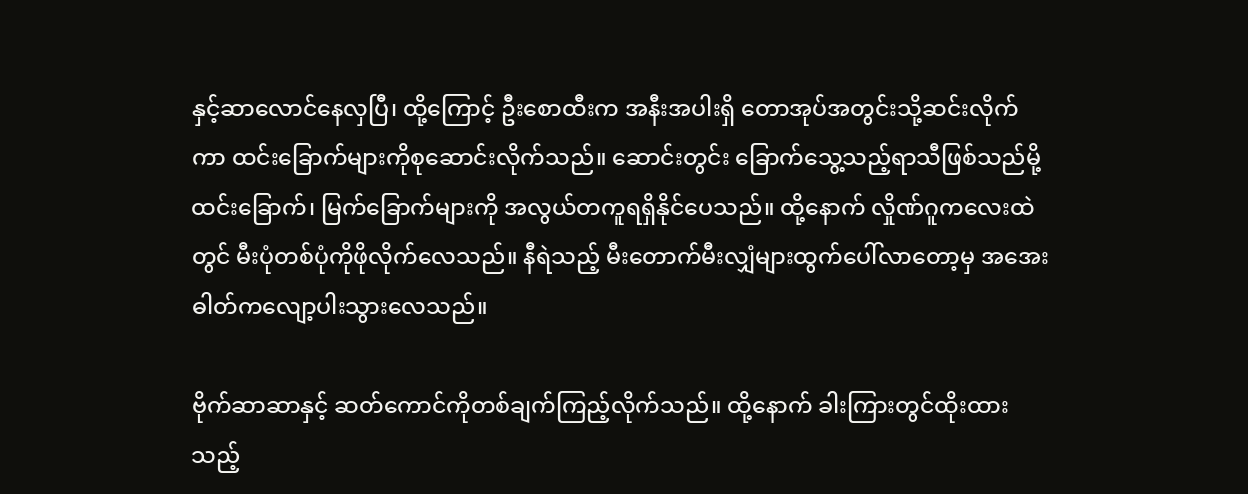နှင့်ဆာလောင်နေလှပြီ၊ ထို့ကြောင့် ဦးစောထီးက အနီးအပါးရှိ တောအုပ်အတွင်းသို့ဆင်းလိုက်ကာ ထင်းခြောက်များကိုစုဆောင်းလိုက်သည်။ ဆောင်းတွင်း ခြောက်သွေ့သည့်ရာသီဖြစ်သည်မို့ ထင်းခြောက်၊ မြက်ခြောက်များကို အလွယ်တကူရရှိနိုင်ပေသည်။ ထို့နောက် လှိုဏ်ဂူကလေးထဲတွင် မီးပုံတစ်ပုံကိုဖိုလိုက်လေသည်။ နီရဲသည့် မီးတောက်မီးလျှံများထွက်ပေါ်လာတော့မှ အအေးဓါတ်ကလျော့ပါးသွားလေသည်။

ဗိုက်ဆာဆာနှင့် ဆတ်ကောင်ကိုတစ်ချက်ကြည့်လိုက်သည်။ ထို့နောက် ခါးကြားတွင်ထိုးထားသည့်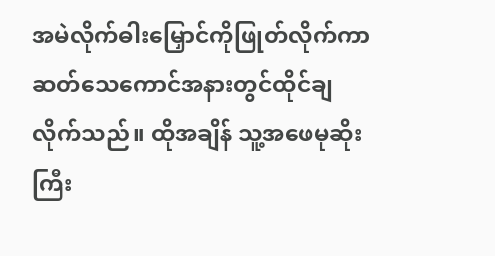အမဲလိုက်ဓါးမြှောင်ကိုဖြုတ်လိုက်ကာ ဆတ်သေကောင်အနားတွင်ထိုင်ချလိုက်သည်။ ထိုအချိန် သူ့အဖေမုဆိုးကြီး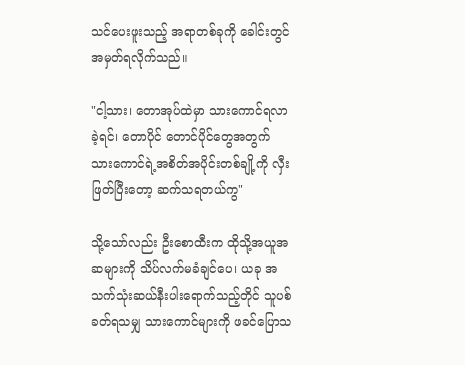သင်ပေးဖူးသည့် အရာတစ်ခုကို ခေါင်းတွင်အမှတ်ရလိုက်သည်။

"ငါ့သား၊ တောအုပ်ထဲမှာ သားကောင်ရလာခဲ့ရင်၊ တောပိုင် တောင်ပိုင်တွေအတွက် သားကောင်ရဲ့အစိတ်အပိုင်းတစ်ချို့ကို လှီးဖြတ်ပြီးတော့ ဆက်သရတယ်ကွ"

သို့သော်လည်း ဦးစောထီးက ထိုသို့အယူအဆများကို သိပ်လက်မခံချင်ပေ၊ ယခု အသက်သုံးဆယ်နီးပါးရောက်သည့်တိုင် သူပစ်ခတ်ရသမျှ သားကောင်များကို ဖခင်ပြောသ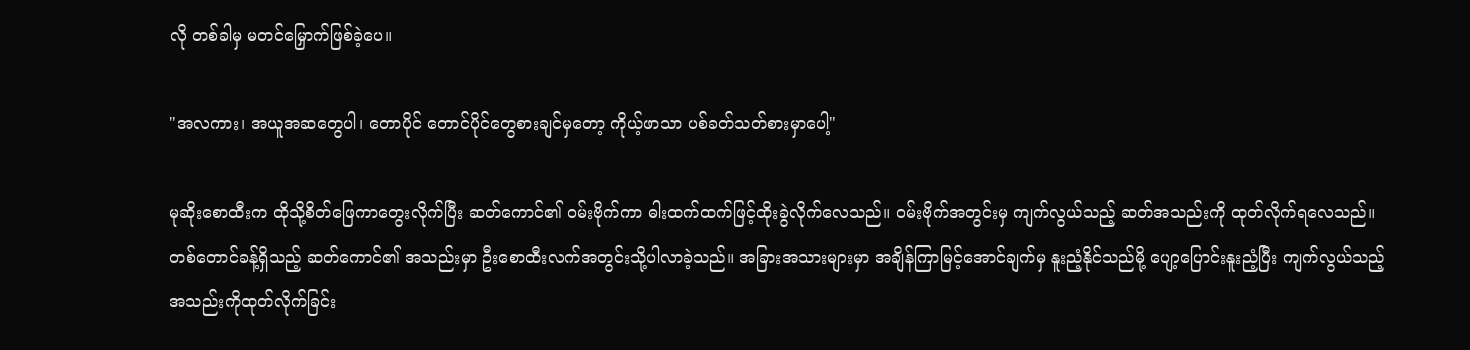လို တစ်ခါမှ မတင်မြှောက်ဖြစ်ခဲ့ပေ။

"အလကား၊ အယူအဆတွေပါ၊ တောပိုင် တောင်ပိုင်တွေစားချင်မှတော့ ကိုယ့်ဖာသာ ပစ်ခတ်သတ်စားမှာပေါ့"

မုဆိုးစောထီးက ထိုသို့စိတ်ဖြေကာတွေးလိုက်ပြီး ဆတ်ကောင်၏ ဝမ်းဗိုက်ကာ ဓါးထက်ထက်ဖြင့်ထိုးခွဲလိုက်လေသည်။ ဝမ်းဗိုက်အတွင်းမှ ကျက်လွယ်သည့် ဆတ်အသည်းကို ထုတ်လိုက်ရလေသည်။ တစ်တောင်ခန့်ရှိသည့် ဆတ်ကောင်၏ အသည်းမှာ ဦးစောထီးလက်အတွင်းသို့ပါလာခဲ့သည်။ အခြားအသားများမှာ အချိန်ကြာမြင့်အောင်ချက်မှ နူးညံ့နိုင်သည်မို့ ပျော့ပြောင်းနူးညံ့ပြီး ကျက်လွယ်သည့် အသည်းကိုထုတ်လိုက်ခြင်း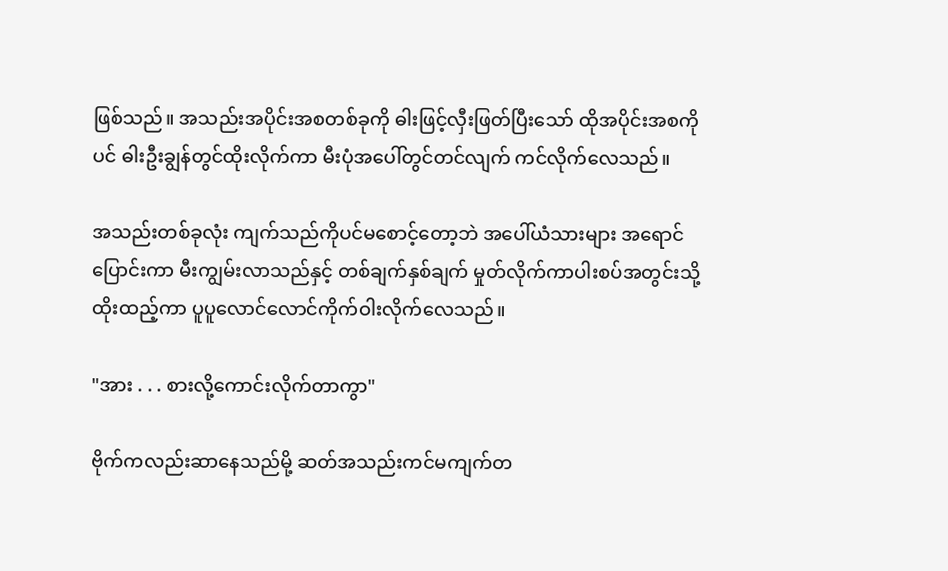ဖြစ်သည်။ အသည်းအပိုင်းအစတစ်ခုကို ဓါးဖြင့်လှီးဖြတ်ပြီးသော် ထိုအပိုင်းအစကိုပင် ဓါးဦးချွန်တွင်ထိုးလိုက်ကာ မီးပုံအပေါ်တွင်တင်လျက် ကင်လိုက်လေသည်။

အသည်းတစ်ခုလုံး ကျက်သည်ကိုပင်မစောင့်တော့ဘဲ အပေါ်ယံသားများ အရောင်ပြောင်းကာ မီးကျွမ်းလာသည်နှင့် တစ်ချက်နှစ်ချက် မှုတ်လိုက်ကာပါးစပ်အတွင်းသို့ ထိုးထည့်ကာ ပူပူလောင်လောင်ကိုက်ဝါးလိုက်လေသည်။

"အား . . . စားလို့ကောင်းလိုက်တာကွာ"

ဗိုက်ကလည်းဆာနေသည်မို့ ဆတ်အသည်းကင်မကျက်တ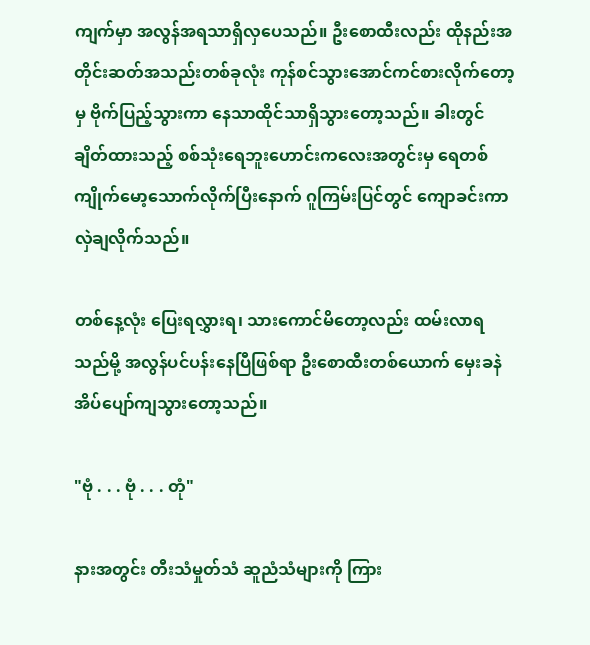ကျက်မှာ အလွန်အရသာရှိလှပေသည်။ ဦးစောထီးလည်း ထိုနည်းအတိုင်းဆတ်အသည်းတစ်ခုလုံး ကုန်စင်သွားအောင်ကင်စားလိုက်တော့မှ ဗိုက်ပြည့်သွားကာ နေသာထိုင်သာရှိသွားတော့သည်။ ခါးတွင်ချိတ်ထားသည့် စစ်သုံးရေဘူးဟောင်းကလေးအတွင်းမှ ရေတစ်ကျိုက်မော့သောက်လိုက်ပြီးနောက် ဂူကြမ်းပြင်တွင် ကျောခင်းကာ လှဲချလိုက်သည်။

တစ်နေ့လုံး ပြေးရလွှားရ၊ သားကောင်မိတော့လည်း ထမ်းလာရသည်မို့ အလွန်ပင်ပန်းနေပြီဖြစ်ရာ ဦးစောထီးတစ်ယောက် မှေးခနဲအိပ်ပျော်ကျသွားတော့သည်။

"ဗုံ . . . ဗုံ . . . တုံ"

နားအတွင်း တီးသံမှုတ်သံ ဆူညံသံများကို ကြား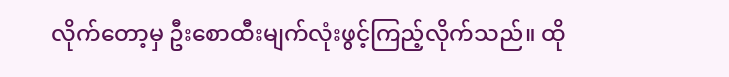လိုက်တော့မှ ဦးစောထီးမျက်လုံးဖွင့်ကြည့်လိုက်သည်။ ထို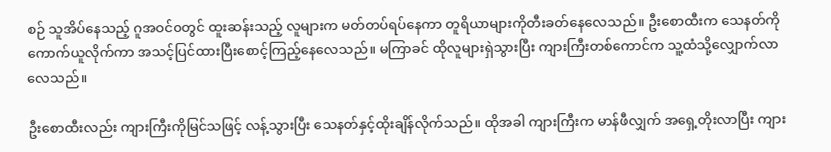စဉ် သူအိပ်နေသည့် ဂူအဝင်၀တွင် ထူးဆန်းသည့် လူများက မတ်တပ်ရပ်နေကာ တူရိယာများကိုတီးခတ်နေလေသည်။ ဦးစောထီးက သေနတ်ကိုကောက်ယူလိုက်ကာ အသင့်ပြင်ထားပြီးစောင့်ကြည့်နေလေသည်။ မကြာခင် ထိုလူများရှဲသွားပြီး ကျားကြီးတစ်ကောင်က သူ့ထံသို့လျှောက်လာလေသည်။

ဦးစောထီးလည်း ကျားကြီးကိုမြင်သဖြင့် လန့်သွားပြီး သေနတ်နှင့်ထိုးချိန်လိုက်သည်။ ထိုအခါ ကျားကြီးက မာန်ဖီလျှက် အရှေ့တိုးလာပြီး ကျား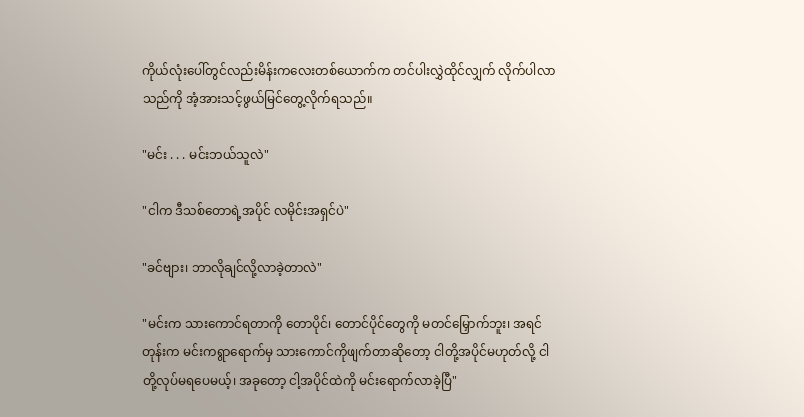ကိုယ်လုံးပေါ်တွင်လည်းမိန်းကလေးတစ်ယောက်က တင်ပါးလွှဲထိုင်လျှက် လိုက်ပါလာသည်ကို အံ့အားသင့်ဖွယ်မြင်တွေ့လိုက်ရသည်။

"မင်း . . . မင်းဘယ်သူလဲ"

"ငါက ဒီသစ်တောရဲ့အပိုင် လမိုင်းအရှင်ပဲ"

"ခင်ဗျား၊ ဘာလိုချင်လို့လာခဲ့တာလဲ"

"မင်းက သားကောင်ရတာကို တောပိုင်၊ တောင်ပိုင်တွေကို မတင်မြှောက်ဘူး၊ အရင်တုန်းက မင်းကရွာရောက်မှ သားကောင်ကိုဖျက်တာဆိုတော့ ငါတို့အပိုင်မဟုတ်လို့ ငါတို့လုပ်မရပေမယ့်၊ အခုတော့ ငါ့အပိုင်ထဲကို မင်းရောက်လာခဲ့ပြီ"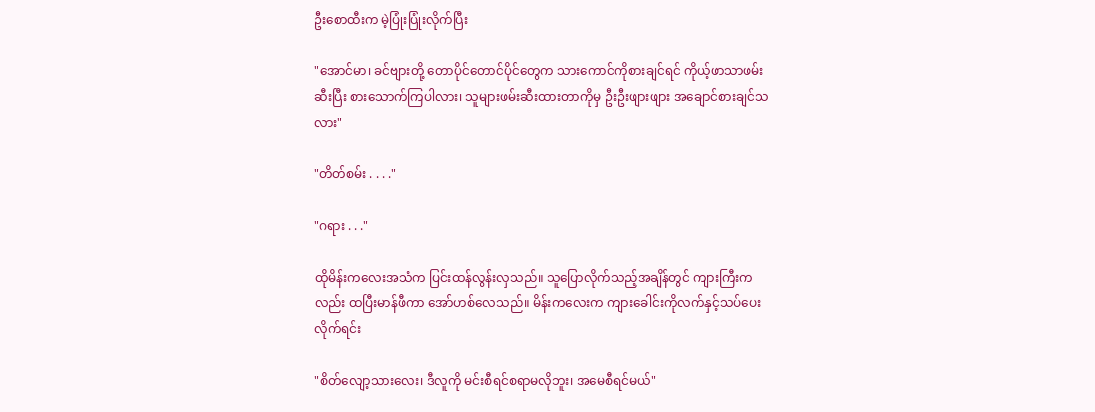ဦးစောထီးက မဲ့ပြုံးပြုံးလိုက်ပြီး

"အောင်မာ၊ ခင်ဗျားတို့ တောပိုင်တောင်ပိုင်တွေက သားကောင်ကိုစားချင်ရင် ကိုယ့်ဖာသာဖမ်းဆီးပြီး စားသောက်ကြပါလား၊ သူများဖမ်းဆီးထားတာကိုမှ ဦးဦးဖျားဖျား အချောင်စားချင်သလား"

"တိတ်စမ်း . . . ."

"ဂရား . . ."

ထိုမိန်းကလေးအသံက ပြင်းထန်လွန်းလှသည်။ သူပြောလိုက်သည့်အချိန်တွင် ကျားကြီးကလည်း ထပြီးမာန်ဖီကာ အော်ဟစ်လေသည်။ မိန်းကလေးက ကျားခေါင်းကိုလက်နှင့်သပ်ပေးလိုက်ရင်း

"စိတ်လျော့သားလေး၊ ဒီလူကို မင်းစီရင်စရာမလိုဘူး၊ အမေစီရင်မယ်"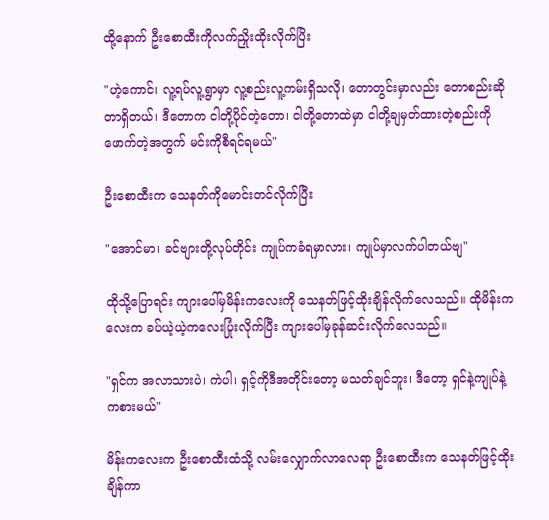ထို့နောက် ဦးစောထီးကိုလက်ညှိုးထိုးလိုက်ပြိး

"ဟဲ့ကောင်၊ လူ့ရပ်လူ့ရွာမှာ လူ့စည်းလူ့ကမ်းရှိသလို၊ တောတွင်းမှာလည်း တောစည်းဆိုတာရှိတယ်၊ ဒီတောက ငါတို့ပိုင်တဲ့တော၊ ငါတို့တောထဲမှာ ငါတို့ချမှတ်ထားတဲ့စည်းကိုဖောက်တဲ့အတွက် မင်းကိုစီရင်ရမယ်"

ဦးစောထီးက သေနတ်ကိုမောင်းတင်လိုက်ပြီး

"အောင်မာ၊ ခင်ဗျားတို့လုပ်တိုင်း ကျုပ်ကခံရမှာလား၊ ကျုပ်မှာလက်ပါတယ်ဗျ"

ထိုသို့ပြောရင်း ကျားပေါ်မှမိန်းကလေးကို သေနတ်ဖြင့်ထိုးချိန်လိုက်လေသည်။ ထိုမိန်းကလေးက ခပ်ယဲ့ယဲ့ကလေးပြုံးလိုက်ပြီး ကျားပေါ်မှခုန်ဆင်းလိုက်လေသည်။

"ရှင်က အလာသားပဲ၊ ကဲပါ၊ ရှင့်ကိုဒီအတိုင်းတော့ မသတ်ချင်ဘူး၊ ဒီတော့ ရှင်နဲ့ကျုပ်နဲ့ ကစားမယ်"

မိန်းကလေးက ဦးစောထီးထံသို့ လမ်းလျှောက်လာလေရာ ဦးစောထီးက သေနတ်ဖြင့်ထိုးချိန်ကာ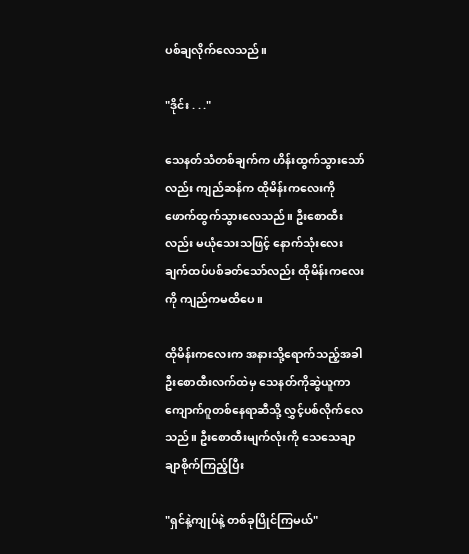ပစ်ချလိုက်လေသည်။

"ဒိုင်း . . ."

သေနတ်သံတစ်ချက်က ဟိန်းထွက်သွားသော်လည်း ကျည်ဆန်က ထိုမိန်းကလေးကို ဖောက်ထွက်သွားလေသည်။ ဦးစောထီးလည်း မယုံသေးသဖြင့် နောက်သုံးလေးချက်ထပ်ပစ်ခတ်သော်လည်း ထိုမိန်းကလေးကို ကျည်ကမထိပေ။

ထိုမိန်းကလေးက အနားသို့ရောက်သည့်အခါ ဦးစောထီးလက်ထဲမှ သေနတ်ကိုဆွဲယူကာ ကျောက်ဂူတစ်နေရာဆီသို့ လွှင့်ပစ်လိုက်လေသည်။ ဦးစောထီးမျက်လုံးကို သေသေချာချာစိုက်ကြည့်ပြီး

"ရှင်နဲ့ကျုပ်နဲ့ တစ်ခုပြိုင်ကြမယ်"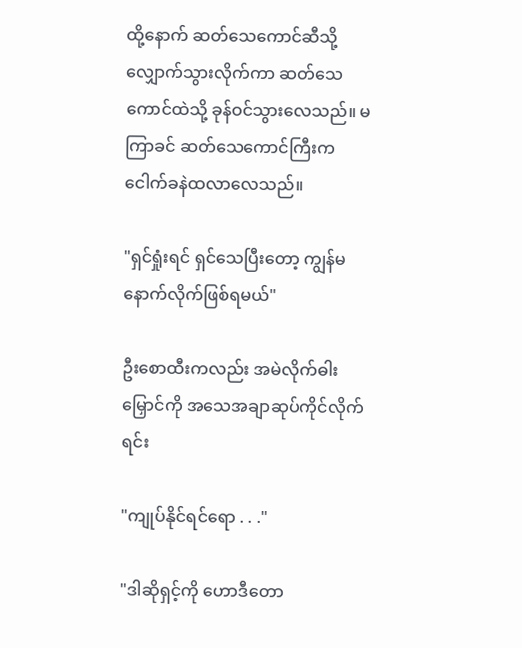ထို့နောက် ဆတ်သေကောင်ဆီသို့လျှောက်သွားလိုက်ကာ ဆတ်သေကောင်ထဲသို့ ခုန်ဝင်သွားလေသည်။ မကြာခင် ဆတ်သေကောင်ကြီးက ငေါက်ခနဲထလာလေသည်။

"ရှင်ရှုံးရင် ရှင်သေပြီးတော့ ကျွန်မနောက်လိုက်ဖြစ်ရမယ်"

ဦးစောထီးကလည်း အမဲလိုက်ဓါးမြှောင်ကို အသေအချာဆုပ်ကိုင်လိုက်ရင်း

"ကျုပ်နိုင်ရင်ရော . . ."

"ဒါဆိုရှင့်ကို ဟောဒီတော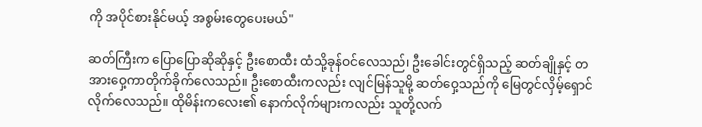ကို အပိုင်စားနိုင်မယ့် အစွမ်းတွေပေးမယ်"

ဆတ်ကြီးက ပြောပြောဆိုဆိုနှင့် ဦးစောထီး ထံသို့ခုန်ဝင်လေသည်၊ ဦးခေါင်းတွင်ရှိသည့် ဆတ်ချိုနှင့် တအားဝှေ့ကာတိုက်ခိုက်လေသည်။ ဦးစောထီးကလည်း လျင်မြန်သူမို့ ဆတ်ဝှေ့သည်ကို မြေတွင်လှိမ့်ရှောင်လိုက်လေသည်။ ထိုမိန်းကလေး၏ နောက်လိုက်များကလည်း သူတို့လက်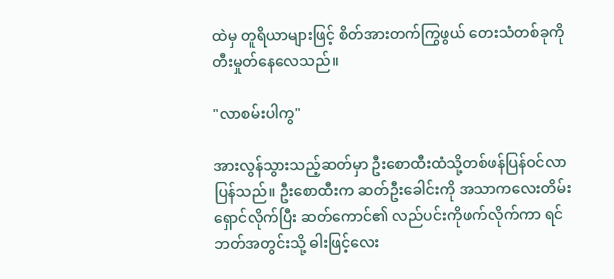ထဲမှ တူရိယာများဖြင့် စိတ်အားတက်ကြွဖွယ် တေးသံတစ်ခုကို တီးမှုတ်နေလေသည်။

"လာစမ်းပါကွ"

အားလွန်သွားသည့်ဆတ်မှာ ဦးစောထီးထံသို့တစ်ဖန်ပြန်ဝင်လာပြန်သည်။ ဦးစောထီးက ဆတ်ဦးခေါင်းကို အသာကလေးတိမ်းရှောင်လိုက်ပြီး ဆတ်ကောင်၏ လည်ပင်းကိုဖက်လိုက်ကာ ရင်ဘတ်အတွင်းသို့ ဓါးဖြင့်လေး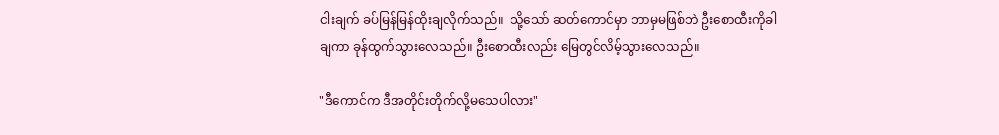ငါးချက် ခပ်မြန်မြန်ထိုးချလိုက်သည်။  သို့သော် ဆတ်ကောင်မှာ ဘာမှမဖြစ်ဘဲ ဦးစောထီးကိုခါချကာ ခုန်ထွက်သွားလေသည်။ ဦးစောထီးလည်း မြေတွင်လိမ့်သွားလေသည်။

"ဒီကောင်က ဒီအတိုင်းတိုက်လို့မသေပါလား"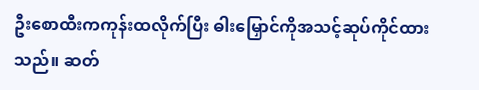ဦးစောထီးကကုန်းထလိုက်ပြီး ဓါးမြှောင်ကိုအသင့်ဆုပ်ကိုင်ထားသည်။ ဆတ်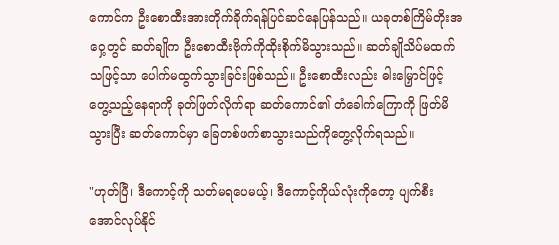ကောင်က ဦးစောထီးအားတိုက်ခိုက်ရန်ပြင်ဆင်နေပြန်သည်။ ယခုတစ်ကြိမ်တိုးအဝှေ့တွင် ဆတ်ချိုက ဦးစောထီးဗိုက်ကိုထိုးစိုက်မိသွားသည်။ ဆတ်ချိုသိပ်မထက်သဖြင့်သာ ပေါက်မထွက်သွားခြင်းဖြစ်သည်။ ဦးစောထီးလည်း ဓါးမြှောင်ဖြင့် တွေ့သည့်နေရာကို ခုတ်ဖြတ်လိုက်ရာ ဆတ်ကောင်၏ တံခေါက်ကြောကို ဖြတ်မိသွားပြီး ဆတ်ကောင်မှာ ခြေတစ်ဖက်စာသွားသည်ကိုတွေ့လိုက်ရသည်။

"ဟုတ်ပြီ၊ ဒီကောင့်ကို သတ်မရပေမယ့်၊ ဒီကောင့်ကိုယ်လုံးကိုတော့ ပျက်စီးအောင်လုပ်နိုင်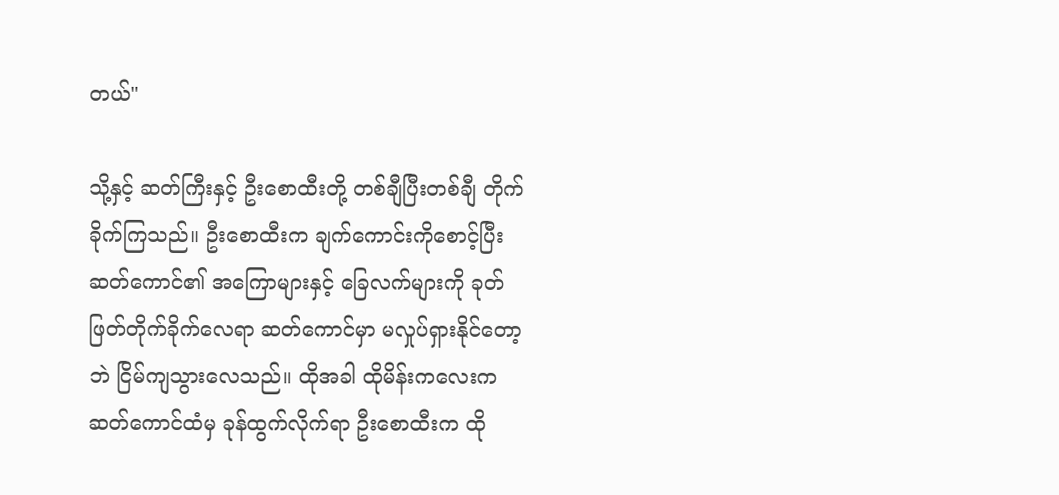တယ်"

သို့နှင့် ဆတ်ကြီးနှင့် ဦးစောထီးတို့ တစ်ချီပြီးတစ်ချီ တိုက်ခိုက်ကြသည်။ ဦးစောထီးက ချက်ကောင်းကိုစောင့်ပြီး ဆတ်ကောင်၏ အကြောများနှင့် ခြေလက်များကို ခုတ်ဖြတ်တိုက်ခိုက်လေရာ ဆတ်ကောင်မှာ မလှုပ်ရှားနိုင်တော့ဘဲ ငြိမ်ကျသွားလေသည်။ ထိုအခါ ထိုမိန်းကလေးက ဆတ်ကောင်ထံမှ ခုန်ထွက်လိုက်ရာ ဦးစောထီးက ထို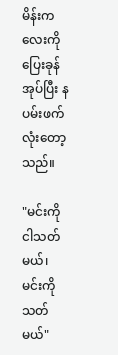မိန်းကလေးကို ပြေးခုန်အုပ်ပြီး နပမ်းဖက်လုံးတော့သည်။

"မင်းကိုငါသတ်မယ်၊ မင်းကိုသတ်မယ်"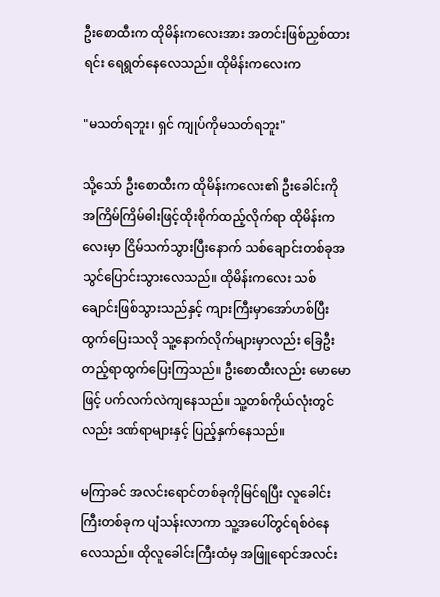ဦးစောထီးက ထိုမိန်းကလေးအား အတင်းဖြစ်ညှစ်ထားရင်း ရေရွတ်နေလေသည်။ ထိုမိန်းကလေးက

"မသတ်ရဘူး၊ ရှင် ကျုပ်ကိုမသတ်ရဘူး"

သို့သော် ဦးစောထီးက ထိုမိန်းကလေး၏ ဦးခေါင်းကို အကြိမ်ကြိမ်ဓါးဖြင့်ထိုးစိုက်ထည့်လိုက်ရာ ထိုမိန်းကလေးမှာ ငြိမ်သက်သွားပြီးနောက် သစ်ချောင်းတစ်ခုအသွင်ပြောင်းသွားလေသည်။ ထိုမိန်းကလေး သစ်ချောင်းဖြစ်သွားသည်နှင့် ကျားကြီးမှာအော်ဟစ်ပြီး ထွက်ပြေးသလို သူ့နောက်လိုက်များမှာလည်း ခြေဦးတည့်ရာထွက်ပြေးကြသည်။ ဦးစောထီးလည်း မောမောဖြင့် ပက်လက်လဲကျနေသည်။ သူ့တစ်ကိုယ်လုံးတွင်လည်း ဒဏ်ရာများနှင့် ပြည့်နှက်နေသည်။

မကြာခင် အလင်းရောင်တစ်ခုကိုမြင်ရပြီး လူခေါင်းကြီးတစ်ခုက ပျံသန်းလာကာ သူ့အပေါ်တွင်ရစ်ဝဲနေလေသည်။ ထိုလူခေါင်းကြီးထံမှ အဖြူရောင်အလင်း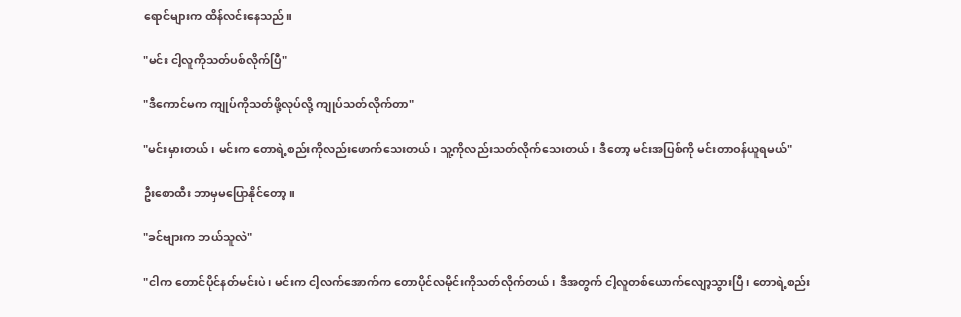ရောင်များက ထိန်လင်းနေသည်။

"မင်း ငါ့လူကိုသတ်ပစ်လိုက်ပြီ"

"ဒီကောင်မက ကျုပ်ကိုသတ်ဖို့လုပ်လို့ ကျုပ်သတ်လိုက်တာ"

"မင်းမှားတယ်၊ မင်းက တောရဲ့စည်းကိုလည်းဖောက်သေးတယ်၊ သူ့ကိုလည်းသတ်လိုက်သေးတယ်၊ ဒီတော့ မင်းအပြစ်ကို မင်းတာဝန်ယူရမယ်"

ဦးစောထီး ဘာမှမပြောနိုင်တော့။

"ခင်ဗျားက ဘယ်သူလဲ"

"ငါက တောင်ပိုင်နတ်မင်းပဲ၊ မင်းက ငါ့လက်အောက်က တောပိုင်လမိုင်းကိုသတ်လိုက်တယ်၊ ဒီအတွက် ငါ့လူတစ်ယောက်လျော့သွားပြီ၊ တောရဲ့စည်း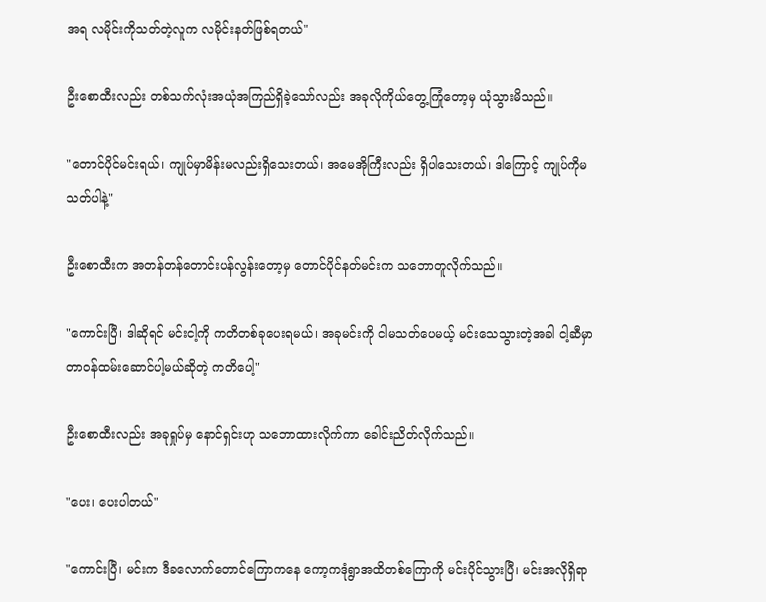အရ လမိုင်းကိုသတ်တဲ့လူက လမိုင်းနတ်ဖြစ်ရတယ်"

ဦးစောထီးလည်း တစ်သက်လုံးအယုံအကြည်ရှိခဲ့သော်လည်း အခုလိုကိုယ်တွေ့ကြုံတော့မှ ယုံသွားမိသည်။

"တောင်ပိုင်မင်းရယ်၊ ကျုပ်မှာမိန်းမလည်းရှိသေးတယ်၊ အမေအိုကြီးလည်း ရှိပါသေးတယ်၊ ဒါကြောင့် ကျုပ်ကိုမသတ်ပါနဲ့"

ဦးစောထီးက အတန်တန်တောင်းပန်လွန်းတော့မှ တောင်ပိုင်နတ်မင်းက သဘောတူလိုက်သည်။

"ကောင်းပြီ၊ ဒါဆိုရင် မင်းငါ့ကို ကတိတစ်ခုပေးရမယ်၊ အခုမင်းကို ငါမသတ်ပေမယ့် မင်းသေသွားတဲ့အခါ ငါ့ဆီမှာ တာဝန်ထမ်းဆောင်ပါ့မယ်ဆိုတဲ့ ကတိပေါ့"

ဦးစောထီးလည်း အခုရှုပ်မှ နောင်ရှင်းဟု သဘောထားလိုက်ကာ ခေါင်းညိတ်လိုက်သည်။

"ပေး၊ ပေးပါတယ်"

"ကောင်းပြီ၊ မင်းက ဒီခလောက်တောင်ကြောကနေ ကော့ကဒုံရွာအထိတစ်ကြောကို မင်းပိုင်သွားပြီ၊ မင်းအလိုရှိရာ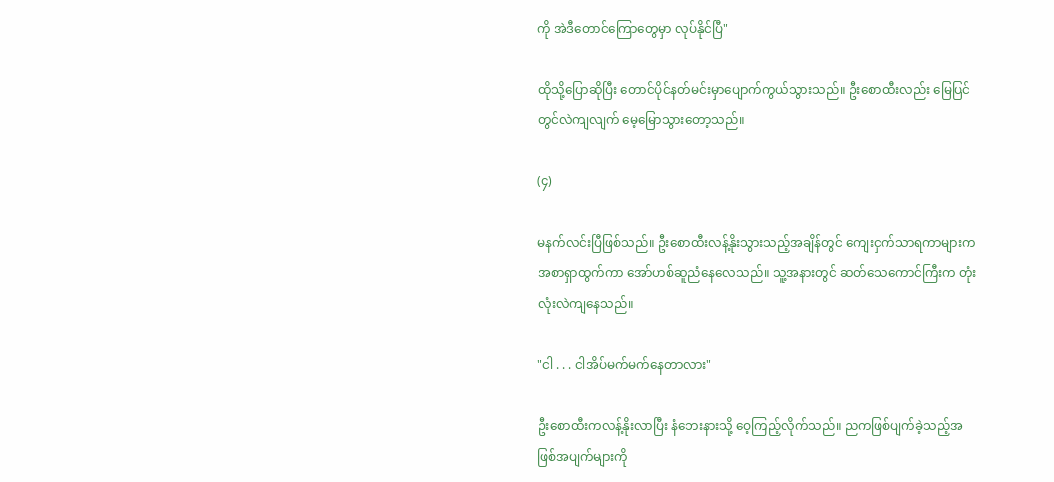ကို အဲဒီတောင်ကြောတွေမှာ လုပ်နိုင်ပြီ"

ထိုသို့ပြောဆိုပြီး တောင်ပိုင်နတ်မင်းမှာပျောက်ကွယ်သွားသည်။ ဦးစောထီးလည်း မြေပြင်တွင်လဲကျလျက် မေ့မြောသွားတော့သည်။

(၄)

မနက်လင်းပြီဖြစ်သည်။ ဦးစောထီးလန့်နိုးသွားသည့်အချိန်တွင် ကျေးငှက်သာရကာများက အစာရှာထွက်ကာ အော်ဟစ်ဆူညံနေလေသည်။ သူ့အနားတွင် ဆတ်သေကောင်ကြီးက တုံးလုံးလဲကျနေသည်။

"ငါ . . . ငါအိပ်မက်မက်နေတာလား"

ဦးစောထီးကလန့်နိုးလာပြီး နံဘေးနားသို့ ဝေ့ကြည့်လိုက်သည်။ ညကဖြစ်ပျက်ခဲ့သည့်အဖြစ်အပျက်များကို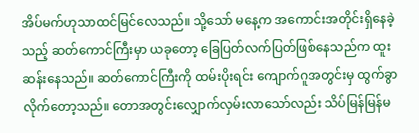အိပ်မက်ဟုသာထင်မြင်လေသည်။ သို့သော် မနေ့က အကောင်းအတိုင်းရှိနေခဲ့သည့် ဆတ်ကောင်ကြီးမှာ ယခုတော့ ခြေပြတ်လက်ပြတ်ဖြစ်နေသည်က ထူးဆန်းနေသည်။ ဆတ်ကောင်ကြီးကို ထမ်းပိုးရင်း ကျောက်ဂူအတွင်းမှ ထွက်ခွာလိုက်တော့သည်။ တောအတွင်းလျှောက်လှမ်းလာသော်လည်း သိပ်မြန်မြန်မ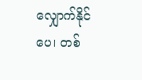လျှောက်နိုင်ပေ၊ တစ်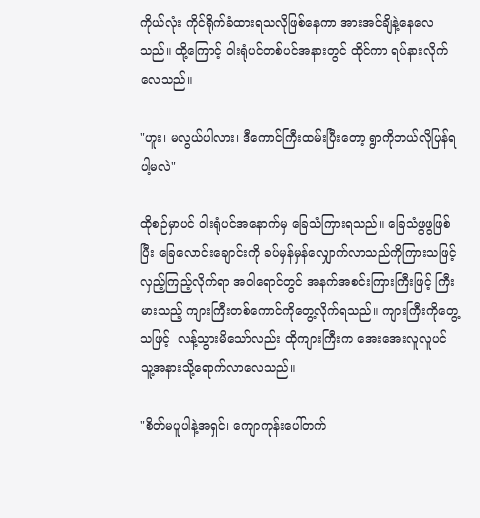ကိုယ်လုံး ကိုင်ရိုက်ခံထားရသလိုဖြစ်နေကာ အားအင်ချိနဲ့နေလေသည်။ ထို့ကြောင့် ဝါးရုံပင်တစ်ပင်အနားတွင် ထိုင်ကာ ရပ်နားလိုက်လေသည်။

"ဟူး၊ မလွယ်ပါလား၊ ဒီကောင်ကြီးထမ်းပြီးတော့ ရွာကိုဘယ်လိုပြန်ရပါ့မလဲ"

ထိုစဉ်မှာပင် ဝါးရုံပင်အနောက်မှ ခြေသံကြားရသည်။ ခြေသံဖွဖွဖြစ်ပြီး ခြေလောင်းချောင်းကို ခပ်မှန်မှန်လျှောက်လာသည်ကိုကြားသဖြင့် လှည့်ကြည့်လိုက်ရာ အဝါရောင်တွင် အနက်အစင်းကြားကြီးဖြင့် ကြီးမားသည့် ကျားကြီးတစ်ကောင်ကိုတွေ့လိုက်ရသည်။ ကျားကြီးကိုတွေ့သဖြင့်  လန့်သွားမိသော်လည်း ထိုကျားကြီးက အေးအေးလူလူပင် သူ့အနားသို့ရောက်လာလေသည်။

"စိတ်မပူပါနဲ့အရှင်၊ ကျောကုန်းပေါ်တက်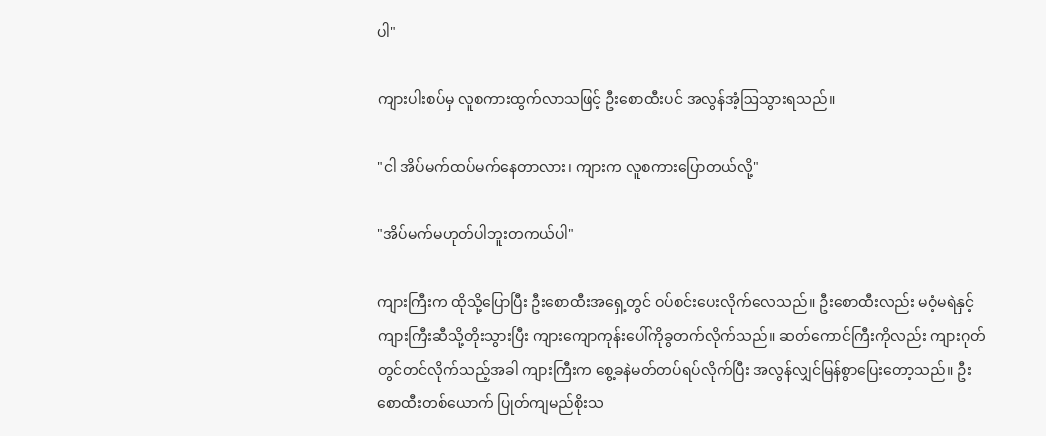ပါ"

ကျားပါးစပ်မှ လူစကားထွက်လာသဖြင့် ဦးစောထီးပင် အလွန်အံ့ဩသွားရသည်။

"ငါ အိပ်မက်ထပ်မက်နေတာလား၊ ကျားက လူစကားပြောတယ်လို့"

"အိပ်မက်မဟုတ်ပါဘူးတကယ်ပါ"

ကျားကြီးက ထိုသို့ပြောပြီး ဦးစောထီးအရှေ့တွင် ဝပ်စင်းပေးလိုက်လေသည်။ ဦးစောထီးလည်း မဝံ့မရဲနှင့် ကျားကြီးဆီသို့တိုးသွားပြီး ကျားကျောကုန်းပေါ်ကိုခွတက်လိုက်သည်။ ဆတ်ကောင်ကြီးကိုလည်း ကျားဂုတ်တွင်တင်လိုက်သည့်အခါ ကျားကြီးက စွေ့ခနဲမတ်တပ်ရပ်လိုက်ပြီး အလွန်လျှင်မြန်စွာပြေးတော့သည်။ ဦးစောထီးတစ်ယောက် ပြုတ်ကျမည်စိုးသ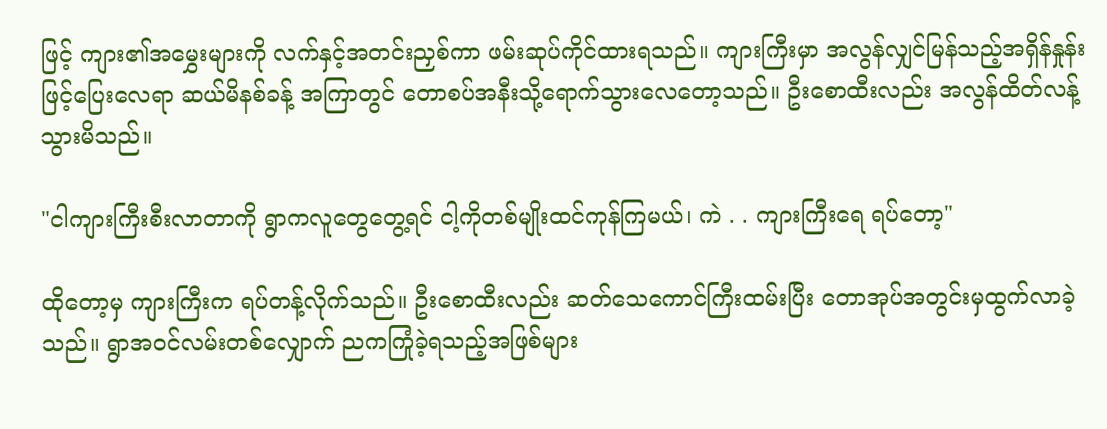ဖြင့် ကျား၏အမွှေးများကို လက်နှင့်အတင်းညှစ်ကာ ဖမ်းဆုပ်ကိုင်ထားရသည်။ ကျားကြီးမှာ အလွန်လျှင်မြန်သည့်အရှိန်နှုန်းဖြင့်ပြေးလေရာ ဆယ်မိနစ်ခန့် အကြာတွင် တောစပ်အနီးသို့ရောက်သွားလေတော့သည်။ ဦးစောထီးလည်း အလွန်ထိတ်လန့်သွားမိသည်။

"ငါကျားကြီးစီးလာတာကို ရွာကလူတွေတွေ့ရင် ငါ့ကိုတစ်မျိုးထင်ကုန်ကြမယ်၊ ကဲ . . ကျားကြီးရေ ရပ်တော့"

ထိုတော့မှ ကျားကြီးက ရပ်တန့်လိုက်သည်။ ဦးစောထီးလည်း ဆတ်သေကောင်ကြီးထမ်းပြီး တောအုပ်အတွင်းမှထွက်လာခဲ့သည်။ ရွာအဝင်လမ်းတစ်လျှောက် ညကကြုံခဲ့ရသည့်အဖြစ်များ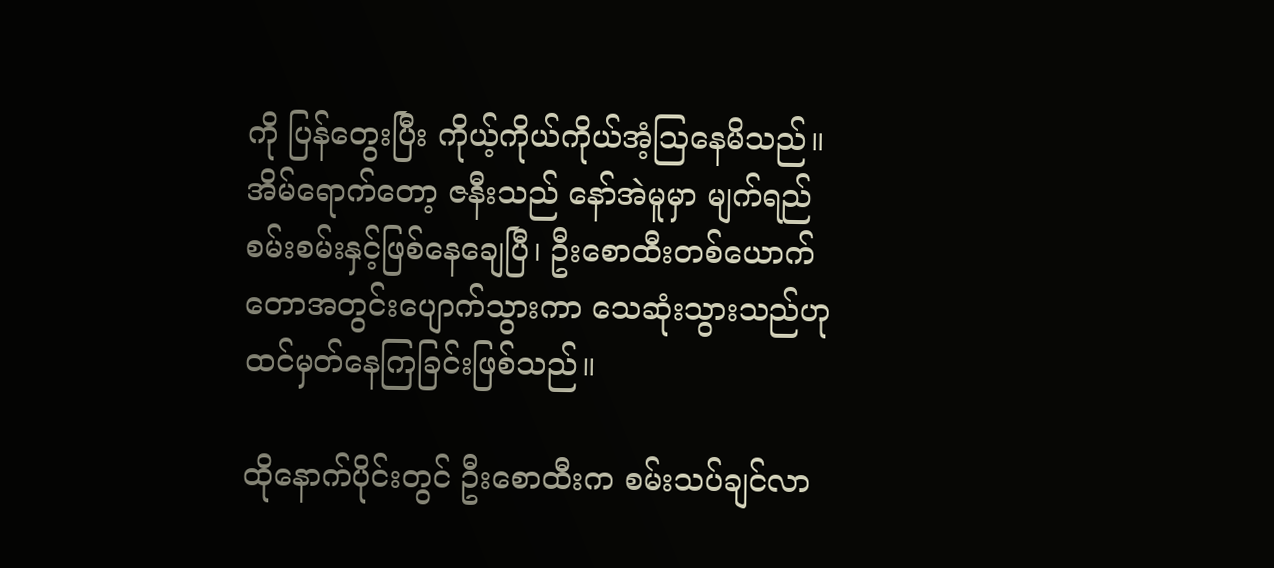ကို ပြန်တွေးပြီး ကိုယ့်ကိုယ်ကိုယ်အံ့ဩနေမိသည်။ အိမ်ရောက်တော့ ဇနီးသည် နော်အဲမူမှာ မျက်ရည်စမ်းစမ်းနှင့်ဖြစ်နေချေပြီ၊ ဦးစောထီးတစ်ယောက် တောအတွင်းပျောက်သွားကာ သေဆုံးသွားသည်ဟု ထင်မှတ်နေကြခြင်းဖြစ်သည်။

ထိုနောက်ပိုင်းတွင် ဦးစောထီးက စမ်းသပ်ချင်လာ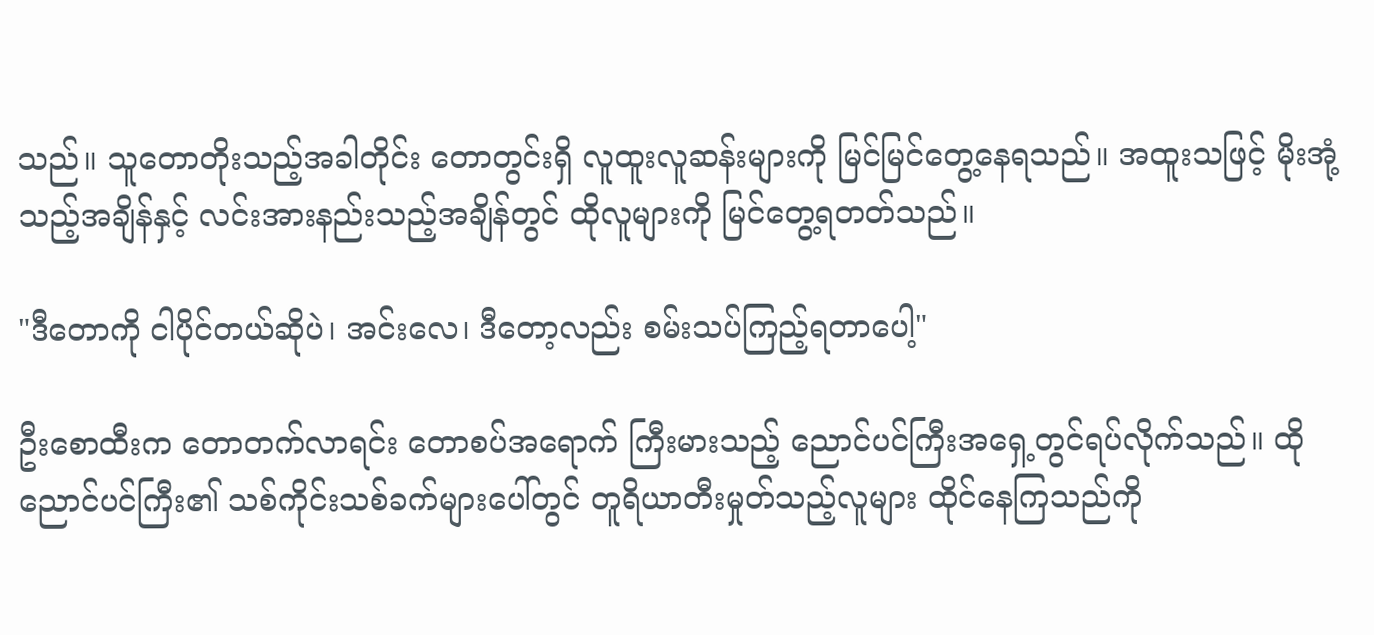သည်။ သူတောတိုးသည့်အခါတိုင်း တောတွင်းရှိ လူထူးလူဆန်းများကို မြင်မြင်တွေ့နေရသည်။ အထူးသဖြင့် မိုးအုံ့သည့်အချိန်နှင့် လင်းအားနည်းသည့်အချိန်တွင် ထိုလူများကို မြင်တွေ့ရတတ်သည်။

"ဒီတောကို ငါပိုင်တယ်ဆိုပဲ၊ အင်းလေ၊ ဒီတော့လည်း စမ်းသပ်ကြည့်ရတာပေါ့"

ဦးစောထီးက တောတက်လာရင်း တောစပ်အရောက် ကြီးမားသည့် ညောင်ပင်ကြီးအရှေ့တွင်ရပ်လိုက်သည်။ ထိုညောင်ပင်ကြီး၏ သစ်ကိုင်းသစ်ခက်များပေါ်တွင် တူရိယာတီးမှုတ်သည့်လူများ ထိုင်နေကြသည်ကို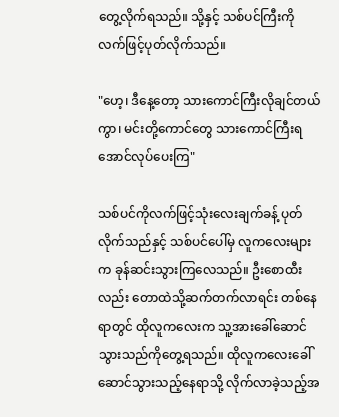တွေ့လိုက်ရသည်။ သို့နှင့် သစ်ပင်ကြီးကိုလက်ဖြင့်ပုတ်လိုက်သည်။

"ဟေ့၊ ဒီနေ့တော့ သားကောင်ကြီးလိုချင်တယ်ကွာ၊ မင်းတို့ကောင်တွေ သားကောင်ကြီးရအောင်လုပ်ပေးကြ"

သစ်ပင်ကိုလက်ဖြင့်သုံးလေးချက်ခန့် ပုတ်လိုက်သည်နှင့် သစ်ပင်ပေါ်မှ လူကလေးများက ခုန်ဆင်းသွားကြလေသည်။ ဦးစောထီးလည်း တောထဲသို့ဆက်တက်လာရင်း တစ်နေရာတွင် ထိုလူကလေးက သူ့အားခေါ်ဆောင်သွားသည်ကိုတွေ့ရသည်။ ထိုလူကလေးခေါ်ဆောင်သွားသည့်နေရာသို့ လိုက်လာခဲ့သည့်အ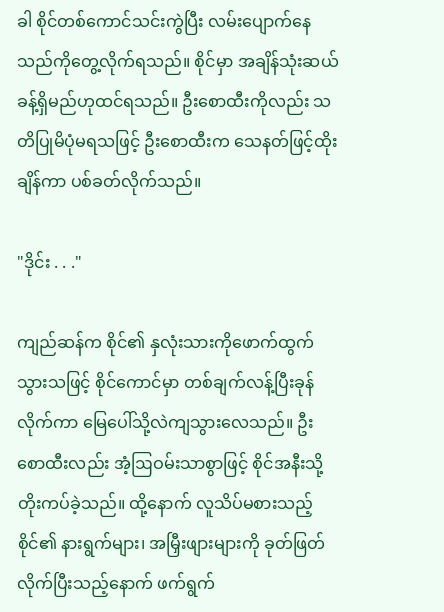ခါ စိုင်တစ်ကောင်သင်းကွဲပြီး လမ်းပျောက်နေသည်ကိုတွေ့လိုက်ရသည်။ စိုင်မှာ အချိန်သုံးဆယ်ခန့်ရှိမည်ဟုထင်ရသည်။ ဦးစောထီးကိုလည်း သတိပြုမိပုံမရသဖြင့် ဦးစောထီးက သေနတ်ဖြင့်ထိုးချိန်ကာ ပစ်ခတ်လိုက်သည်။

"ဒိုင်း . . ."

ကျည်ဆန်က စိုင်၏ နှလုံးသားကိုဖောက်ထွက်သွားသဖြင့် စိုင်ကောင်မှာ တစ်ချက်လန့်ပြီးခုန်လိုက်ကာ မြေပေါ်သို့လဲကျသွားလေသည်။ ဦးစောထီးလည်း အံ့ဩဝမ်းသာစွာဖြင့် စိုင်အနီးသို့တိုးကပ်ခဲ့သည်။ ထို့နောက် လူသိပ်မစားသည့် စိုင်၏ နားရွက်များ၊ အမြှီးဖျားများကို ခုတ်ဖြတ်လိုက်ပြီးသည့်နောက် ဖက်ရွက်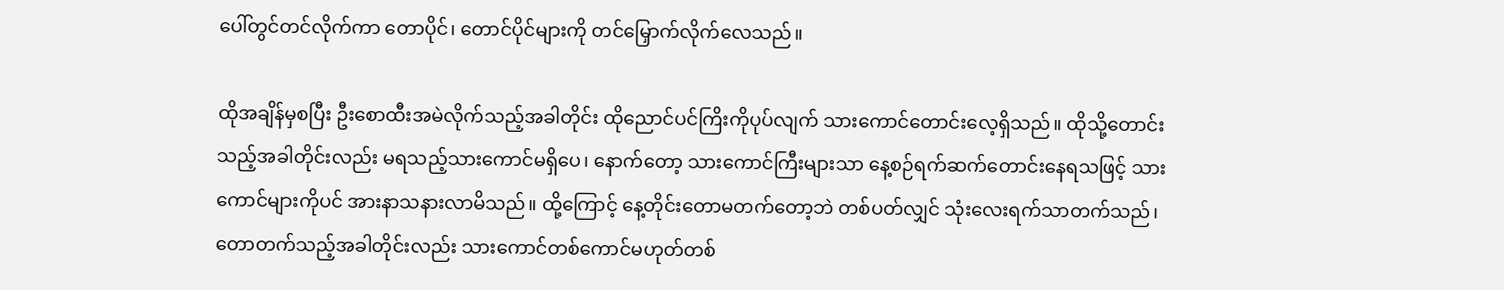ပေါ်တွင်တင်လိုက်ကာ တောပိုင်၊ တောင်ပိုင်များကို တင်မြှောက်လိုက်လေသည်။

ထိုအချိန်မှစပြီး ဦးစောထီးအမဲလိုက်သည့်အခါတိုင်း ထိုညောင်ပင်ကြိးကိုပုပ်လျက် သားကောင်တောင်းလေ့ရှိသည်။ ထိုသို့တောင်းသည့်အခါတိုင်းလည်း မရသည့်သားကောင်မရှိပေ၊ နောက်တော့ သားကောင်ကြီးများသာ နေ့စဉ်ရက်ဆက်တောင်းနေရသဖြင့် သားကောင်များကိုပင် အားနာသနားလာမိသည်။ ထို့ကြောင့် နေ့တိုင်းတောမတက်တော့ဘဲ တစ်ပတ်လျှင် သုံးလေးရက်သာတက်သည်၊ တောတက်သည့်အခါတိုင်းလည်း သားကောင်တစ်ကောင်မဟုတ်တစ်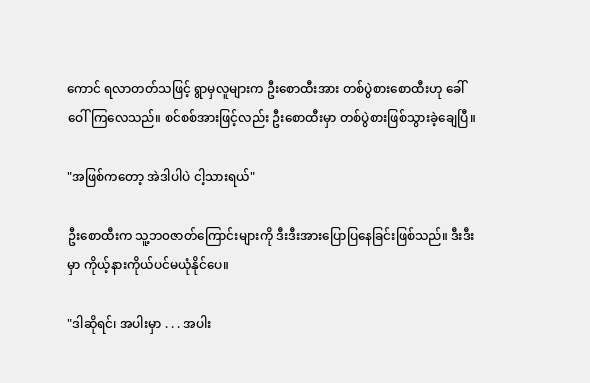ကောင် ရလာတတ်သဖြင့် ရွာမှလူများက ဦးစောထီးအား တစ်ပွဲစားစောထီးဟု ခေါ်ဝေါ်ကြလေသည်။ စင်စစ်အားဖြင့်လည်း ဦးစောထီးမှာ တစ်ပွဲစားဖြစ်သွားခဲ့ချေပြီ။

"အဖြစ်ကတော့ အဲဒါပါပဲ ငါ့သားရယ်"

ဦးစောထီးက သူ့ဘ၀ဇာတ်ကြောင်းများကို ဒီးဒီးအားပြောပြနေခြင်းဖြစ်သည်။ ဒီးဒီးမှာ ကိုယ့်နားကိုယ်ပင်မယုံနိုင်ပေ။

"ဒါဆိုရင်၊ အပါးမှာ . . . အပါး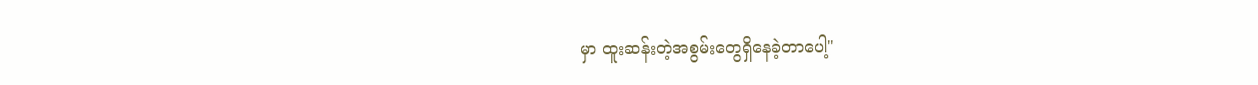မှာ ထူးဆန်းတဲ့အစွမ်းတွေရှိနေခဲ့တာပေါ့"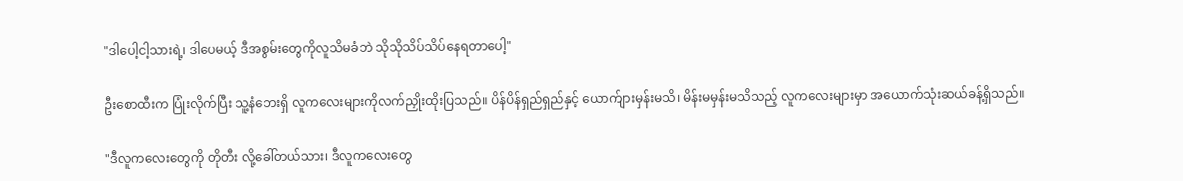"ဒါပေါ့ငါ့သားရဲ့၊ ဒါပေမယ့် ဒီအစွမ်းတွေကိုလူသိမခံဘဲ သိုသိုသိပ်သိပ်နေရတာပေါ့"

ဦးစောထီးက ပြုံးလိုက်ပြီး သူ့နံဘေးရှိ လူကလေးများကိုလက်ညှိုးထိုးပြသည်။ ပိန်ပိန်ရှည်ရှည်နှင့် ယောက်ျားမှန်းမသိ၊ မိန်းမမှန်းမသိသည့် လူကလေးများမှာ အယောက်သုံးဆယ်ခန့်ရှိသည်။

"ဒီလူကလေးတွေကို တိုတီး လို့ခေါ်တယ်သား၊ ဒီလူကလေးတွေ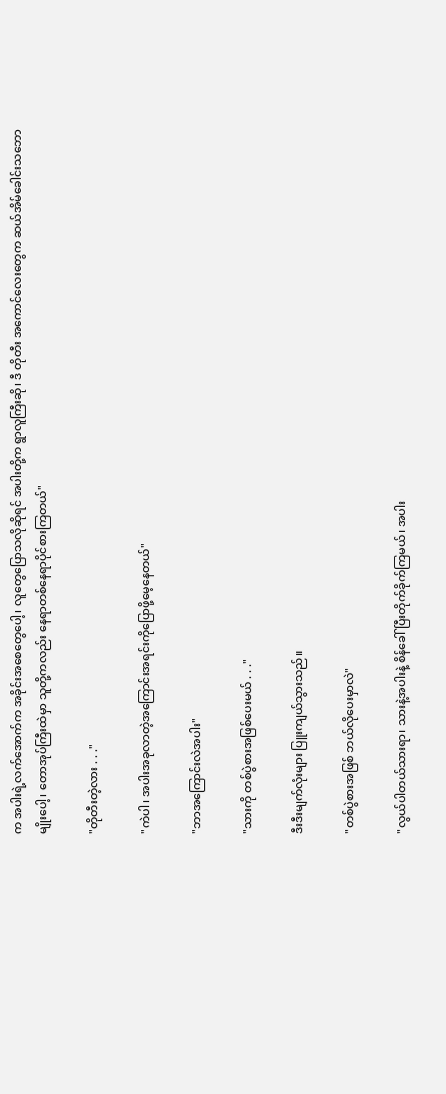က အပါးရဲ့လက်အောက်က အခိုင်းအစေတွေပေါ့၊ လူတွေပြောသလိုဆိုရင် အပါးတို့က ရွာလူကြီးဆို၊ ဒီ တိုတီး အကောင်လေးတွေက ဆယ်အိမ်ခေါင်းသဘောမျိုးပေါ့၊ တောအုပ်ကြီးထဲမှာ သူတို့ကလည်း နေရာတစ်နေရာပိုင်စားကြတယ်"

"တိုတီးတဲ့လား . . ."

"ကဲပါ၊ အပါးအခုလာတဲ့အကြောင်းအရင်းကိုပြောဖို့မေ့နေတယ်"

"ဘာအကြောင်းလဲအပါး"

"သားကို တစ်ပွဲစားအဖြစ်ပေးမယ် . . ."

ဒီးဒီးမျက်လုံးများ ပြူးကျယ်သွားသည်။

"တစ်ပွဲစားအဖြစ် ဘယ်လိုပေးမှာလဲ"

"လွယ်ပါတယ်သားရာ၊ သားနဲ့အပါးနဲ့ စိန်ခေါ်ပြီးတိုက်ခိုက်ကြမယ်၊ အပါး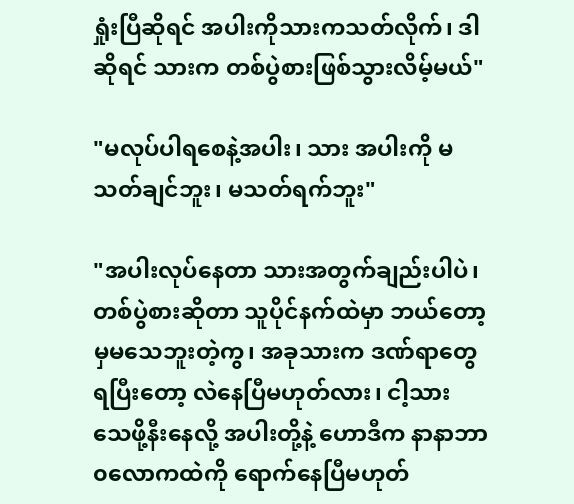ရှုံးပြီဆိုရင် အပါးကိုသားကသတ်လိုက်၊ ဒါဆိုရင် သားက တစ်ပွဲစားဖြစ်သွားလိမ့်မယ်"

"မလုပ်ပါရစေနဲ့အပါး၊ သား အပါးကို မသတ်ချင်ဘူး၊ မသတ်ရက်ဘူး"

"အပါးလုပ်နေတာ သားအတွက်ချည်းပါပဲ၊ တစ်ပွဲစားဆိုတာ သူပိုင်နက်ထဲမှာ ဘယ်တော့မှမသေဘူးတဲ့ကွ၊ အခုသားက ဒဏ်ရာတွေရပြီးတော့ လဲနေပြီမဟုတ်လား၊ ငါ့သား သေဖို့နီးနေလို့ အပါးတို့နဲ့ ဟောဒီက နာနာဘာ၀လောကထဲကို ရောက်နေပြီမဟုတ်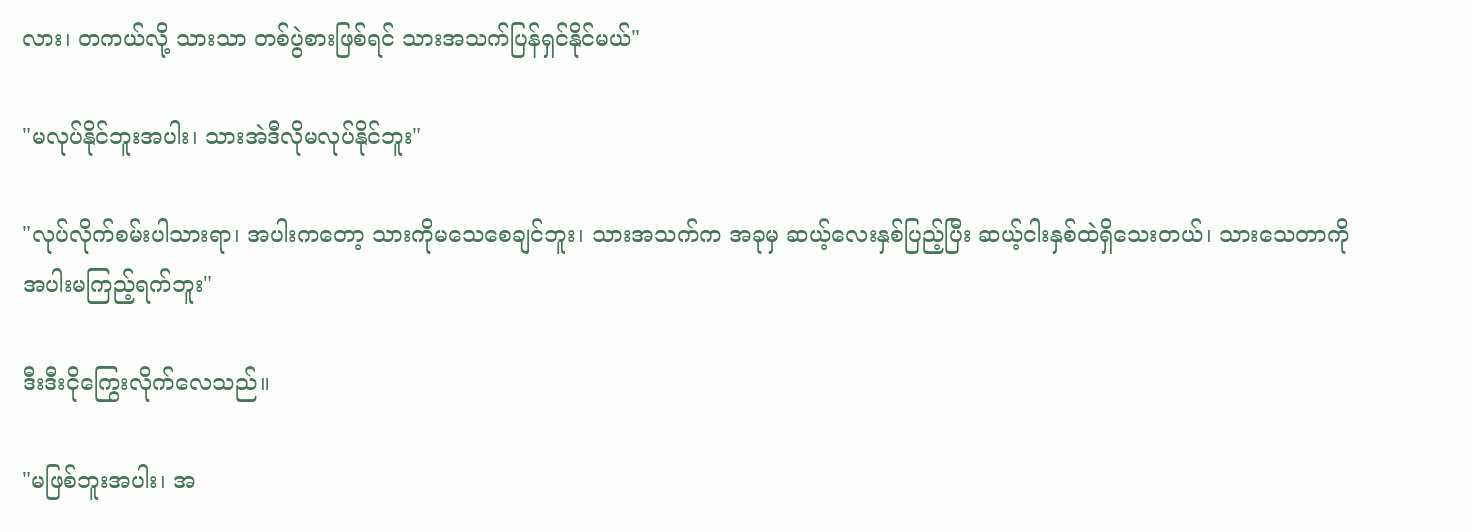လား၊ တကယ်လို့ သားသာ တစ်ပွဲစားဖြစ်ရင် သားအသက်ပြန်ရှင်နိုင်မယ်"

"မလုပ်နိုင်ဘူးအပါး၊ သားအဲဒီလိုမလုပ်နိုင်ဘူး"

"လုပ်လိုက်စမ်းပါသားရာ၊ အပါးကတော့ သားကိုမသေစေချင်ဘူး၊ သားအသက်က အခုမှ ဆယ့်လေးနှစ်ပြည့်ပြီး ဆယ့်ငါးနှစ်ထဲရှိသေးတယ်၊ သားသေတာကို အပါးမကြည့်ရက်ဘူး"

ဒီးဒီးငိုကြွေးလိုက်လေသည်။

"မဖြစ်ဘူးအပါး၊ အ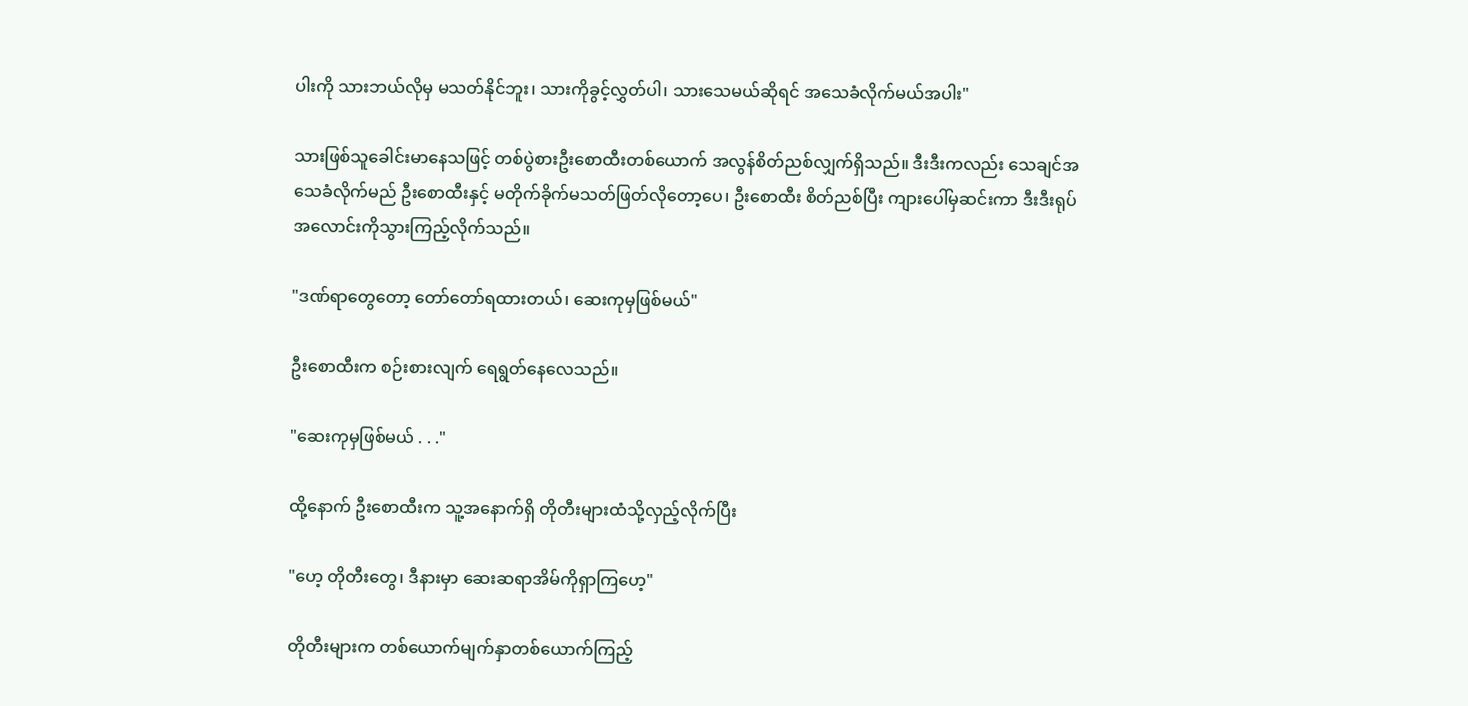ပါးကို သားဘယ်လိုမှ မသတ်နိုင်ဘူး၊ သားကိုခွင့်လွှတ်ပါ၊ သားသေမယ်ဆိုရင် အသေခံလိုက်မယ်အပါး"

သားဖြစ်သူခေါင်းမာနေသဖြင့် တစ်ပွဲစားဦးစောထီးတစ်ယောက် အလွန်စိတ်ညစ်လျှက်ရှိသည်။ ဒီးဒီးကလည်း သေချင်အသေခံလိုက်မည် ဦးစောထီးနှင့် မတိုက်ခိုက်မသတ်ဖြတ်လိုတော့ပေ၊ ဦးစောထီး စိတ်ညစ်ပြီး ကျားပေါ်မှဆင်းကာ ဒီးဒီးရုပ်အလောင်းကိုသွားကြည့်လိုက်သည်။

"ဒဏ်ရာတွေတော့ တော်တော်ရထားတယ်၊ ဆေးကုမှဖြစ်မယ်"

ဦးစောထီးက စဉ်းစားလျက် ရေရွတ်နေလေသည်။

"ဆေးကုမှဖြစ်မယ် . . ."

ထို့နောက် ဦးစောထီးက သူ့အနောက်ရှိ တိုတီးများထံသို့လှည့်လိုက်ပြီး

"ဟေ့ တိုတီးတွေ၊ ဒီနားမှာ ဆေးဆရာအိမ်ကိုရှာကြဟေ့"

တိုတီးများက တစ်ယောက်မျက်နှာတစ်ယောက်ကြည့်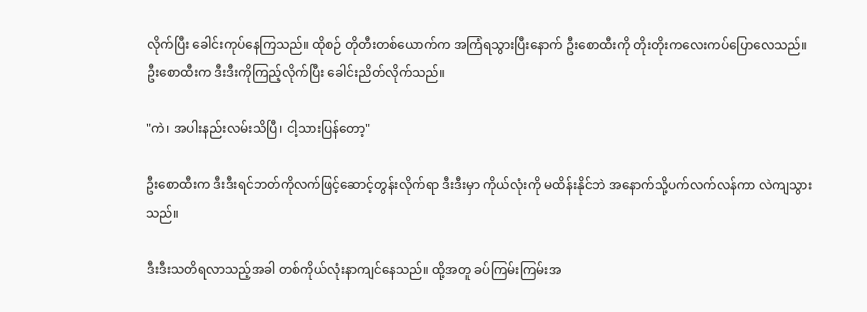လိုက်ပြီး ခေါင်းကုပ်နေကြသည်။ ထိုစဉ် တိုတီးတစ်ယောက်က အကြံရသွားပြီးနောက် ဦးစောထီးကို တိုးတိုးကလေးကပ်ပြောလေသည်။ ဦးစောထီးက ဒီးဒီးကိုကြည့်လိုက်ပြီး ခေါင်းညိတ်လိုက်သည်။

"ကဲ၊ အပါးနည်းလမ်းသိပြီ၊ ငါ့သားပြန်တော့"

ဦးစောထီးက ဒီးဒီးရင်ဘတ်ကိုလက်ဖြင့်ဆောင့်တွန်းလိုက်ရာ ဒီးဒီးမှာ ကိုယ်လုံးကို မထိန်းနိုင်ဘဲ အနောက်သို့ပက်လက်လန်ကာ လဲကျသွားသည်။

ဒီးဒီးသတိရလာသည့်အခါ တစ်ကိုယ်လုံးနာကျင်နေသည်။ ထို့အတူ ခပ်ကြမ်းကြမ်းအ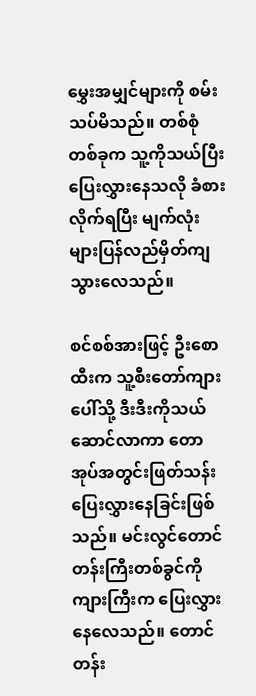မွှေးအမျှင်များကို စမ်းသပ်မိသည်။ တစ်စုံတစ်ခုက သူ့ကိုသယ်ပြီးပြေးလွှားနေသလို ခံစားလိုက်ရပြီး မျက်လုံးများပြန်လည်မှိတ်ကျသွားလေသည်။

စင်စစ်အားဖြင့် ဦးစောထီးက သူ့စီးတော်ကျားပေါ်သို့ ဒီးဒီးကိုသယ်ဆောင်လာကာ တောအုပ်အတွင်းဖြတ်သန်းပြေးလွှားနေခြင်းဖြစ်သည်။ မင်းလွင်တောင်တန်းကြီးတစ်ခွင်ကို ကျားကြီးက ပြေးလွှားနေလေသည်။ တောင်တန်း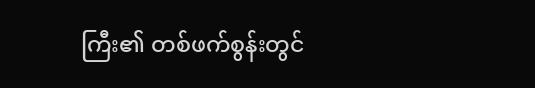ကြီး၏ တစ်ဖက်စွန်းတွင်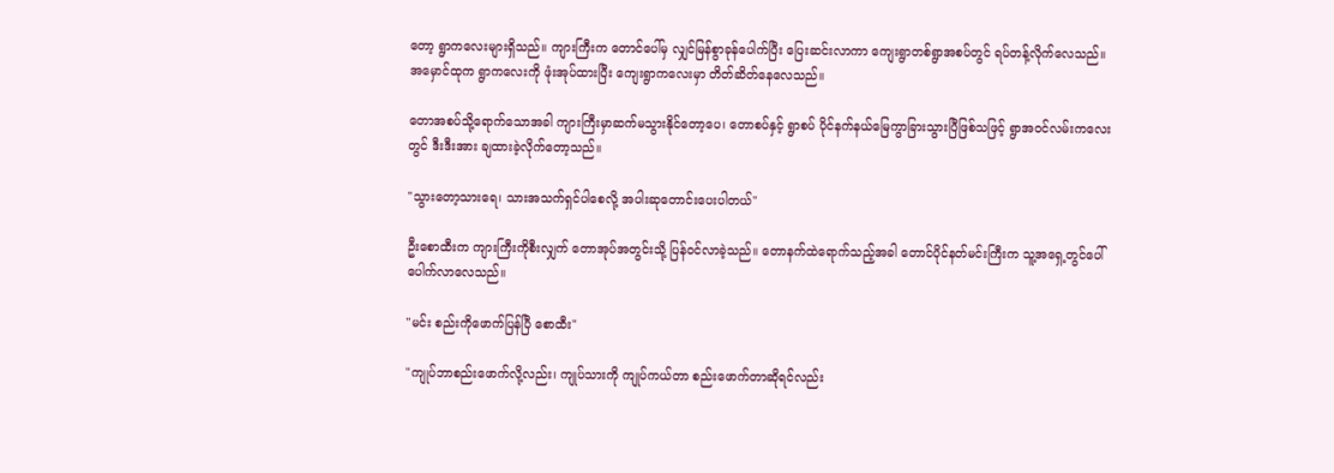တော့ ရွာကလေးများရှိသည်။ ကျားကြီးက တောင်ပေါ်မှ လျှင်မြန်စွာခုန်ပေါက်ပြီး ပြေးဆင်းလာကာ ကျေးရွာတစ်ရွာအစပ်တွင် ရပ်တန့်လိုက်လေသည်။ အမှောင်ထုက ရွာကလေးကို ဖုံးအုပ်ထားပြီး ကျေးရွာကလေးမှာ တိတ်ဆိတ်နေလေသည်။

တောအစပ်သို့ရောက်သောအခါ ကျားကြီးမှာဆက်မသွားနိုင်တော့ပေ၊ တောစပ်နှင့် ရွာစပ် ပိုင်နက်နယ်မြေကွာခြားသွားပြီဖြစ်သဖြင့် ရွာအဝင်လမ်းကလေးတွင် ဒီးဒီးအား ချထားခဲ့လိုက်တော့သည်။

"သွားတော့သားရေ၊ သားအသက်ရှင်ပါစေလို့ အပါးဆုတောင်းပေးပါတယ်"

ဦးစောထီးက ကျားကြီးကိုစီးလျှက် တောအုပ်အတွင်းသို့ ပြန်ဝင်လာခဲ့သည်။ တောနက်ထဲရောက်သည့်အခါ တောင်ပိုင်နတ်မင်းကြီးက သူ့အရှေ့တွင်ပေါ်ပေါက်လာလေသည်။

"မင်း စည်းကိုဖောက်ပြန်ပြီ စောထီး"

"ကျုပ်ဘာစည်းဖောက်လို့လည်း၊ ကျုပ်သားကို ကျုပ်ကယ်တာ စည်းဖောက်တာဆိုရင်လည်း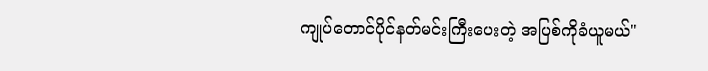ကျုပ်တောင်ပိုင်နတ်မင်းကြီးပေးတဲ့ အပြစ်ကိုခံယူမယ်"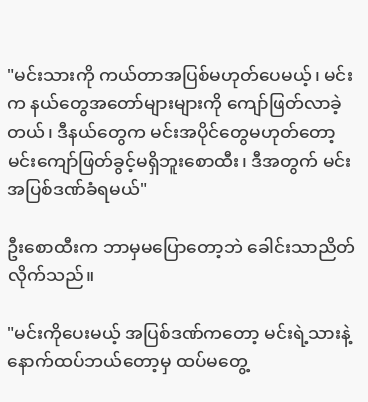"မင်းသားကို ကယ်တာအပြစ်မဟုတ်ပေမယ့်၊ မင်းက နယ်တွေအတော်များများကို ကျော်ဖြတ်လာခဲ့တယ်၊ ဒီနယ်တွေက မင်းအပိုင်တွေမဟုတ်တော့ မင်းကျော်ဖြတ်ခွင့်မရှိဘူးစောထီး၊ ဒီအတွက် မင်းအပြစ်ဒဏ်ခံရမယ်"

ဦးစောထီးက ဘာမှမပြောတော့ဘဲ ခေါင်းသာညိတ်လိုက်သည်။

"မင်းကိုပေးမယ့် အပြစ်ဒဏ်ကတော့ မင်းရဲ့သားနဲ့ နောက်ထပ်ဘယ်တော့မှ ထပ်မတွေ့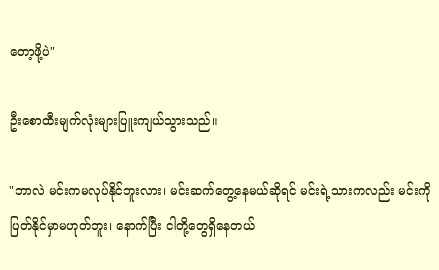တော့ဖို့ပဲ"

ဦးစောထီးမျက်လုံးများပြူးကျယ်သွားသည်။

"ဘာလဲ မင်းကမလုပ်နိုင်ဘူးလား၊ မင်းဆက်တွေ့နေမယ်ဆိုရင် မင်းရဲ့သားကလည်း မင်းကိုပြတ်နိုင်မှာမဟုတ်ဘူး၊ နောက်ပြီး ငါတို့တွေရှိနေတယ်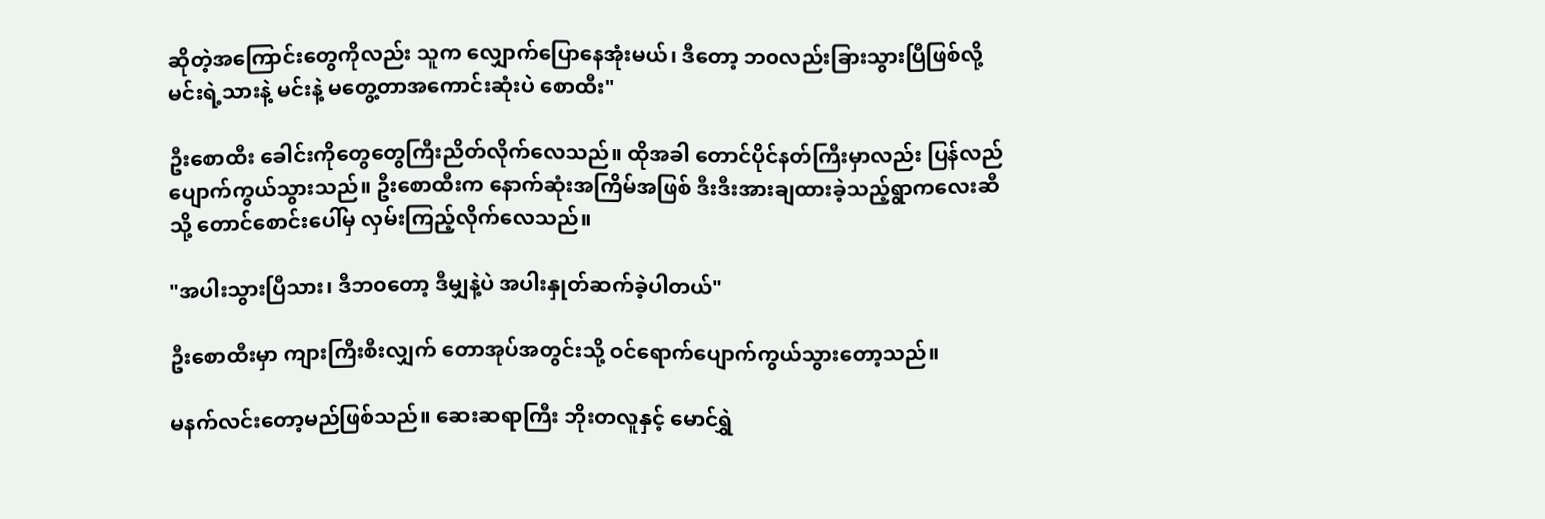ဆိုတဲ့အကြောင်းတွေကိုလည်း သူက လျှောက်ပြောနေအုံးမယ်၊ ဒီတော့ ဘ၀လည်းခြားသွားပြီဖြစ်လို့ မင်းရဲ့သားနဲ့ မင်းနဲ့ မတွေ့တာအကောင်းဆုံးပဲ စောထီး"

ဦးစောထီး ခေါင်းကိုတွေတွေကြီးညိတ်လိုက်လေသည်။ ထိုအခါ တောင်ပိုင်နတ်ကြီးမှာလည်း ပြန်လည်ပျောက်ကွယ်သွားသည်။ ဦးစောထီးက နောက်ဆုံးအကြိမ်အဖြစ် ဒီးဒီးအားချထားခဲ့သည့်ရွာကလေးဆီသို့ တောင်စောင်းပေါ်မှ လှမ်းကြည့်လိုက်လေသည်။

"အပါးသွားပြီသား၊ ဒီဘ၀တော့ ဒီမျှနဲ့ပဲ အပါးနှုတ်ဆက်ခဲ့ပါတယ်"

ဦးစောထီးမှာ ကျားကြီးစီးလျှက် တောအုပ်အတွင်းသို့ ဝင်ရောက်ပျောက်ကွယ်သွားတော့သည်။

မနက်လင်းတော့မည်ဖြစ်သည်။ ဆေးဆရာကြီး ဘိုးတလူနှင့် မောင်ရွှဲ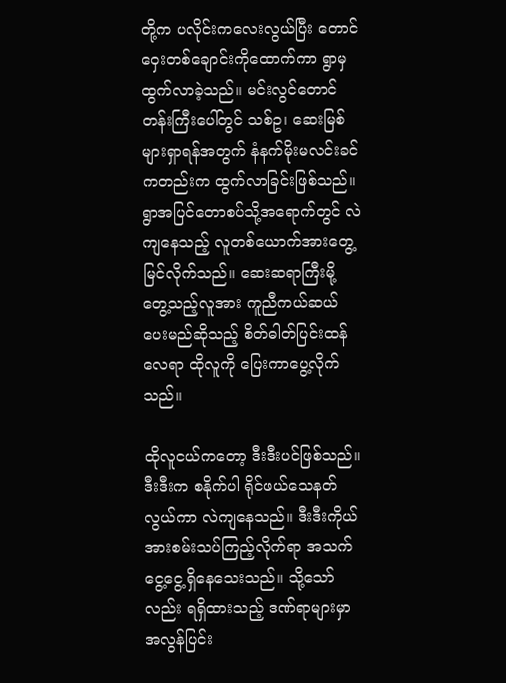တို့က ပလိုင်းကလေးလွယ်ပြီး တောင်ဝှေးတစ်ချောင်းကိုထောက်ကာ ရွာမှထွက်လာခဲ့သည်။ မင်းလွင်တောင်တန်းကြီးပေါ်တွင် သစ်ဥ၊ ဆေးမြစ်များရှာရန်အတွက် နံနက်မိုးမလင်းခင်ကတည်းက ထွက်လာခြင်းဖြစ်သည်။ ရွာအပြင်တောစပ်သို့အရောက်တွင် လဲကျနေသည့် လူတစ်ယောက်အားတွေ့မြင်လိုက်သည်။ ဆေးဆရာကြီးမို့ တွေ့သည့်လူအား ကူညီကယ်ဆယ်ပေးမည်ဆိုသည့် စိတ်ဓါတ်ပြင်းထန်လေရာ ထိုလူကို ပြေးကာပွေ့လိုက်သည်။

ထိုလူငယ်ကတော့ ဒီးဒီးပင်ဖြစ်သည်။ ဒီးဒီးက စနိုက်ပါ ရိုင်ဖယ်သေနတ်လွယ်ကာ လဲကျနေသည်။ ဒီးဒီးကိုယ်အားစမ်းသပ်ကြည့်လိုက်ရာ အသက်ငွေ့ငွေ့ရှိနေသေးသည်။ သို့သော်လည်း ရရှိထားသည့် ဒဏ်ရာများမှာ အလွန်ပြင်း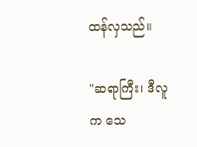ထန်လှသည်။

"ဆရာကြီး၊ ဒီလူက သေ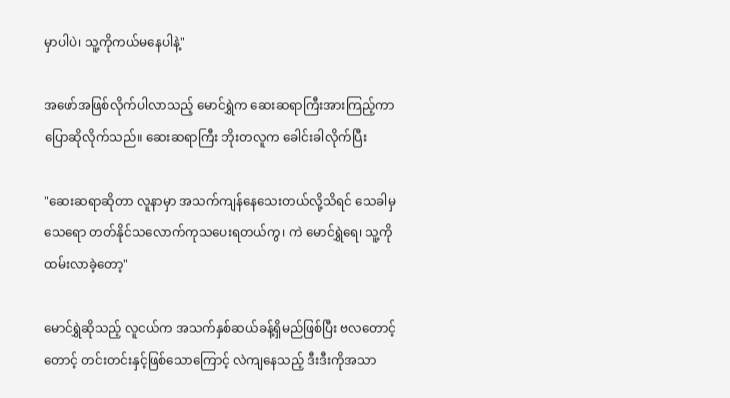မှာပါပဲ၊ သူ့ကိုကယ်မနေပါနဲ့"

အဖော်အဖြစ်လိုက်ပါလာသည့် မောင်ရွှဲက ဆေးဆရာကြီးအားကြည့်ကာပြောဆိုလိုက်သည်။ ဆေးဆရာကြီး ဘိုးတလူက ခေါင်းခါလိုက်ပြီး

"ဆေးဆရာဆိုတာ လူနာမှာ အသက်ကျန်နေသေးတယ်လို့သိရင် သေခါမှသေရော တတ်နိုင်သလောက်ကုသပေးရတယ်ကွ၊ ကဲ မောင်ရွှဲရေ၊ သူ့ကိုထမ်းလာခဲ့တော့"

မောင်ရွှဲဆိုသည့် လူငယ်က အသက်နှစ်ဆယ်ခန့်ရှိမည်ဖြစ်ပြီး ဗလတောင့်တောင့် တင်းတင်းနှင့်ဖြစ်သောကြောင့် လဲကျနေသည့် ဒီးဒီးကိုအသာ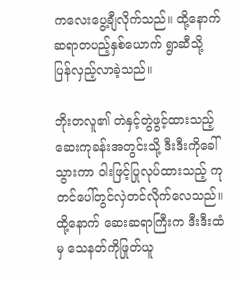ကလေးပွေ့ချီလိုက်သည်။ ထို့နောက် ဆရာတပည့်နှစ်ယောက် ရွာဆီသို့ ပြန်လှည့်လာခဲ့သည်။

ဘိုးတလူ၏ တဲနှင့်တွဲဖွင့်ထားသည့် ဆေးကုခန်းအတွင်းသို့ ဒီးဒီးကိုခေါ်သွားကာ ဝါးဖြင့်ပြုလုပ်ထားသည့် ကုတင်ပေါ်တွင်လှဲတင်လိုက်လေသည်။ ထို့နောက် ဆေးဆရာကြီးက ဒီးဒီးထံမှ သေနတ်ကိုဖြုတ်ယူ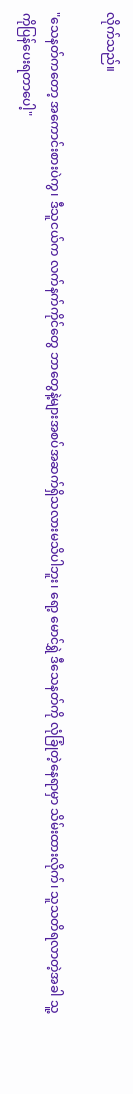လိုက်သည်။

"သေနတ်ကတော့ အကောင်းစားပဲကွ၊ ဒီသူငယ်က လက်နက်ကိုင်တွေ ဘာတွေနဲ့များအစပ်အဆက်ရှိသလားမသိပါဘူး၊ ရော့ မောင်ရွှဲ ဒီသေနတ်ကို လုံခြုံတဲ့နေရာမှာ သိမ်းထားလိုက်၊ သူသတိရလာတဲ့အခါ သူ့ကိုပြန်ပေးရတာပေါ့"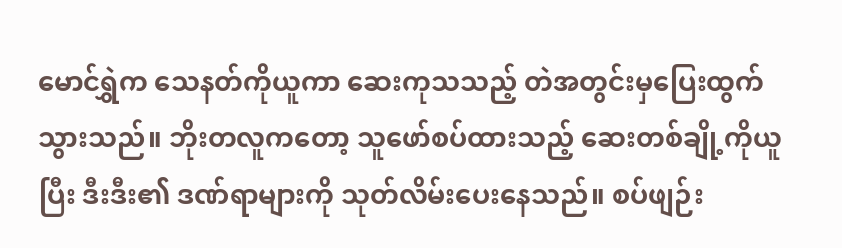မောင်ရွှဲက သေနတ်ကိုယူကာ ဆေးကုသသည့် တဲအတွင်းမှပြေးထွက်သွားသည်။ ဘိုးတလူကတော့ သူဖော်စပ်ထားသည့် ဆေးတစ်ချို့ကိုယူပြီး ဒီးဒီး၏ ဒဏ်ရာများကို သုတ်လိမ်းပေးနေသည်။ စပ်ဖျဉ်း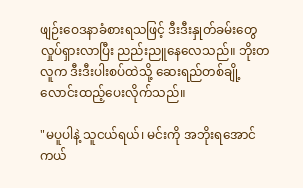ဖျဉ်းဝေဒနာခံစားရသဖြင့် ဒီးဒီးနှုတ်ခမ်းတွေလှုပ်ရှားလာပြီး ညည်းညူနေလေသည်။ ဘိုးတလူက ဒီးဒီးပါးစပ်ထဲသို့ ဆေးရည်တစ်ချို့ လောင်းထည့်ပေးလိုက်သည်။

"မပူပါနဲ့ သူငယ်ရယ်၊ မင်းကို အဘိုးရအောင်ကယ်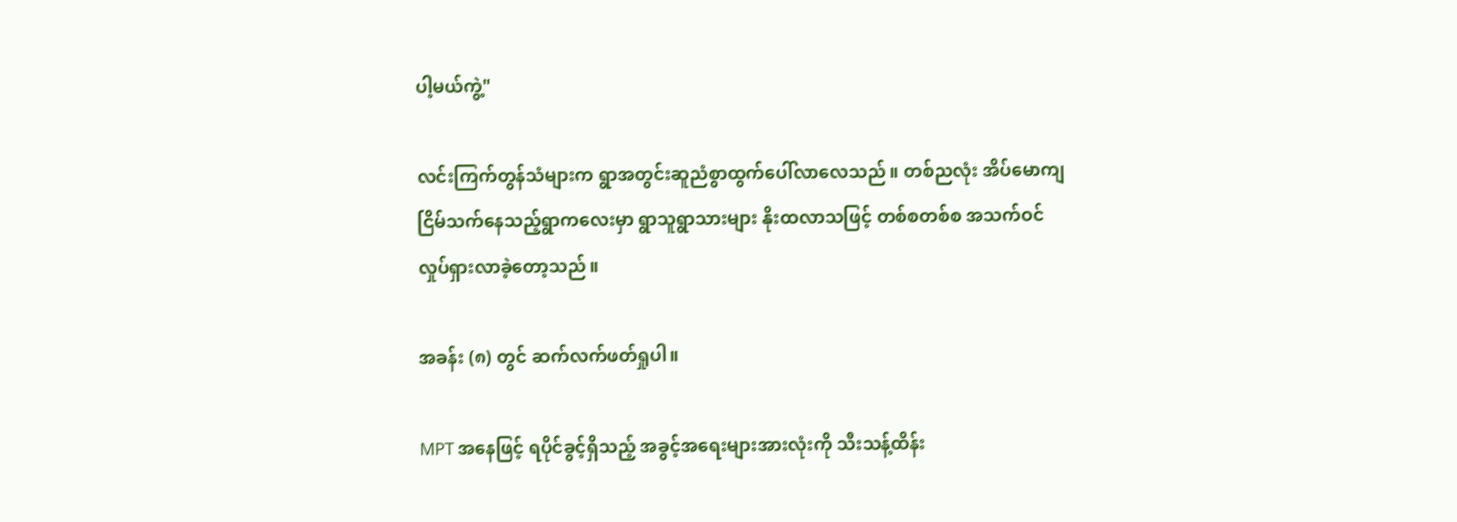ပါ့မယ်ကွဲ့"

လင်းကြက်တွန်သံများက ရွာအတွင်းဆူညံစွာထွက်ပေါ်လာလေသည်။ တစ်ညလုံး အိပ်မောကျငြိမ်သက်နေသည့်ရွာကလေးမှာ ရွာသူရွာသားများ နိုးထလာသဖြင့် တစ်စတစ်စ အသက်ဝင်လှုပ်ရှားလာခဲ့တော့သည်။

အခန်း (၈) တွင် ဆက်လက်ဖတ်ရှုပါ။

MPT အနေဖြင့် ရပိုင်ခွင့်ရှိသည့် အခွင့်အရေးများအားလုံးကို သီးသန့်ထိန်း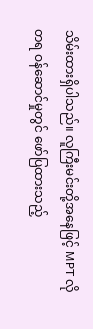သိမ်းထားရှိပါသည်။ လူကြီးမင်းတို့အနေဖြင့် MPT လိုတရ ဝန်ဆောင်မှုတွင် ဖော်ပြထားသည့်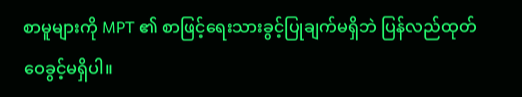စာမူများကို MPT ၏ စာဖြင့်ရေးသားခွင့်ပြုချက်မရှိဘဲ ပြန်လည်ထုတ်ဝေခွင့်မရှိပါ။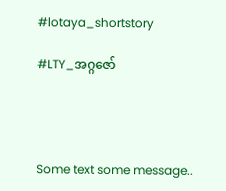#lotaya_shortstory

#LTY_အဂ္ဂဇော်




Some text some message..